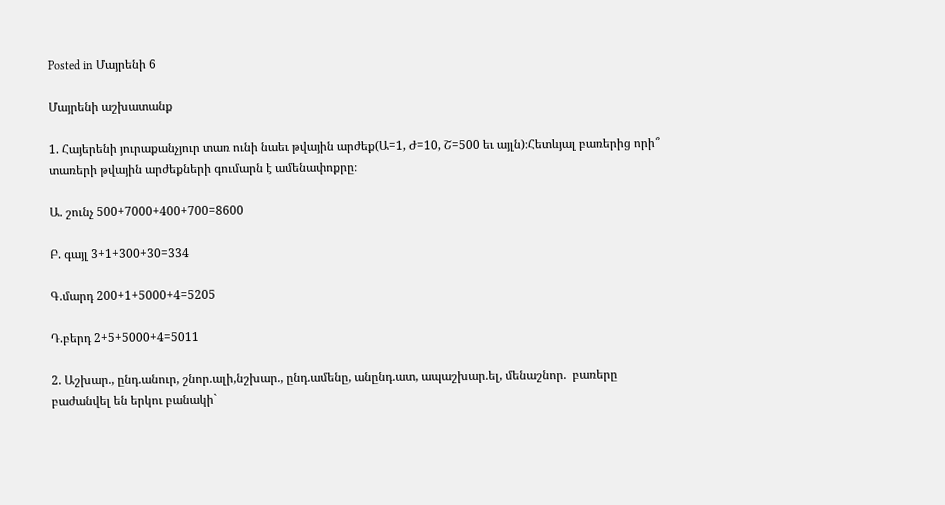Posted in Մայրենի 6

Մայրենի աշխատանք

1. Հայերենի յուրաքանչյուր տառ ունի նաեւ թվային արժեք(Ա=1, Ժ=10, Շ=500 եւ այլն)։Հետևյալ բառերից որի՞ տառերի թվային արժեքների գումարն է ամենափոքրը։

Ա. շունչ 500+7000+400+700=8600

Բ. գայլ 3+1+300+30=334

Գ.մարդ 200+1+5000+4=5205

Դ.բերդ 2+5+5000+4=5011

2. Աշխար., ընդ.անուր, շնոր.ալի,նշխար., ընդ.ամենը, անընդ.ատ, ապաշխար.ել, մենաշնոր.  բառերը բաժանվել են երկու բանակի`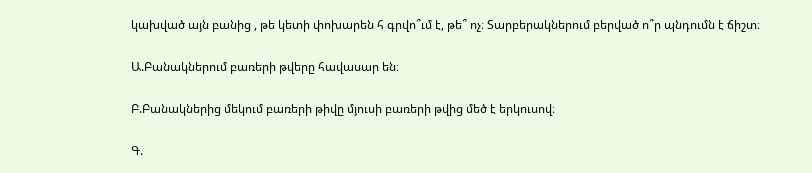կախված այն բանից , թե կետի փոխարեն հ գրվո՞ւմ է, թե՞ ոչ։ Տարբերակներում բերված ո՞ր պնդումն է ճիշտ։

Ա.Բանակներում բառերի թվերը հավասար են։

Բ.Բանակներից մեկում բառերի թիվը մյուսի բառերի թվից մեծ է երկուսով։

Գ.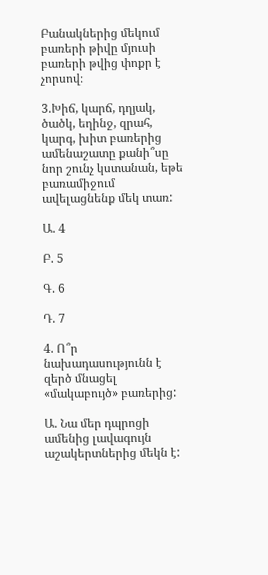Բանակներից մեկում բառերի թիվը մյուսի բառերի թվից փոքր է չորսով։

3.Խիճ, կարճ, դղյակ, ծածկ, եղինջ, զրահ, կարգ, խիտ բառերից ամենաշատը քանի՞սը նոր շունչ կստանան, եթե բառամիջում  ավելացնենք մեկ տառ:

Ա. 4

Բ. 5

Գ. 6

Դ. 7

4. Ո՞ր նախադասությունն է զերծ մնացել «մակաբույծ» բառերից:

Ա. Նա մեր դպրոցի ամենից լավագույն աշակերտներից մեկն է: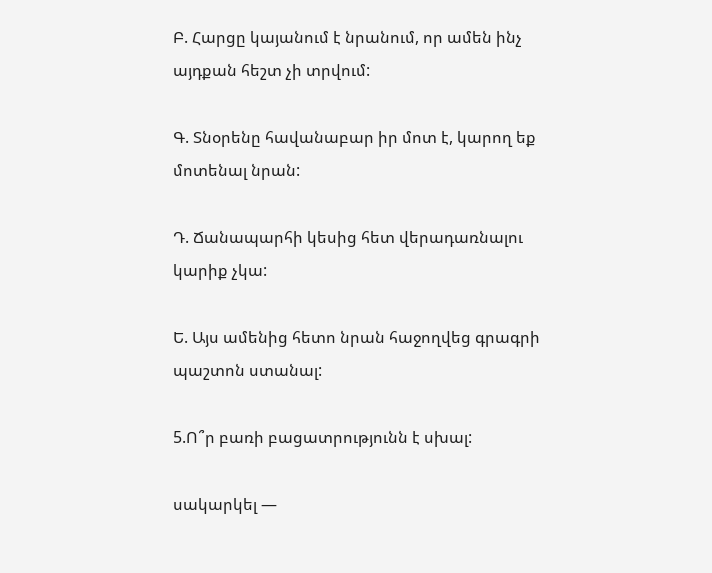Բ. Հարցը կայանում է նրանում, որ ամեն ինչ այդքան հեշտ չի տրվում:

Գ. Տնօրենը հավանաբար իր մոտ է, կարող եք մոտենալ նրան:

Դ. Ճանապարհի կեսից հետ վերադառնալու կարիք չկա:

Ե. Այս ամենից հետո նրան հաջողվեց գրագրի պաշտոն ստանալ:

5.Ո՞ր բառի բացատրությունն է սխալ:

սակարկել —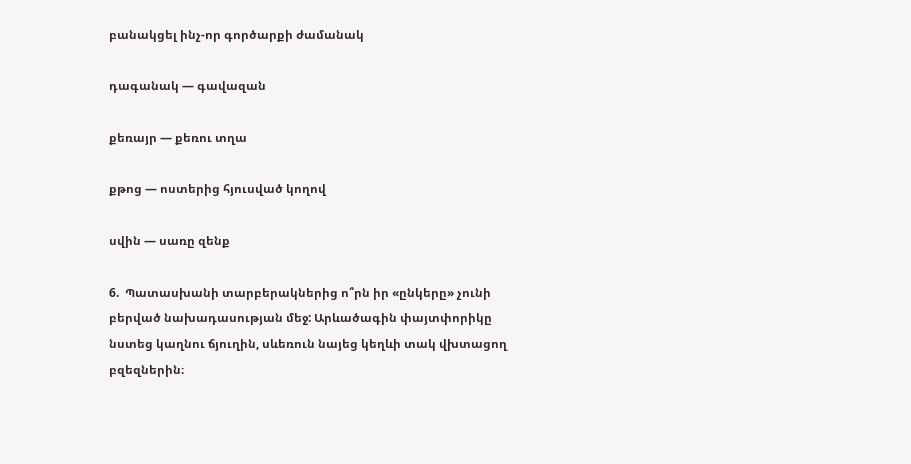բանակցել ինչ-որ գործարքի ժամանակ

դագանակ — գավազան

քեռայր — քեռու տղա

քթոց — ոստերից հյուսված կողով

սվին — սառը զենք

6.  Պատասխանի տարբերակներից ո՞րն իր «ընկերը» չունի բերված նախադասության մեջ: Արևածագին փայտփորիկը նստեց կաղնու ճյուղին, սևեռուն նայեց կեղևի տակ վխտացող բզեզներին։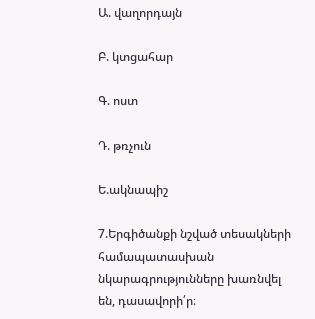Ա. վաղորդայն

Բ. կտցահար

Գ. ոստ

Դ. թռչուն

Ե.ակնապիշ

7.Երգիծանքի նշված տեսակների համապատասխան նկարագրությունները խառնվել են, դասավորի՛ր։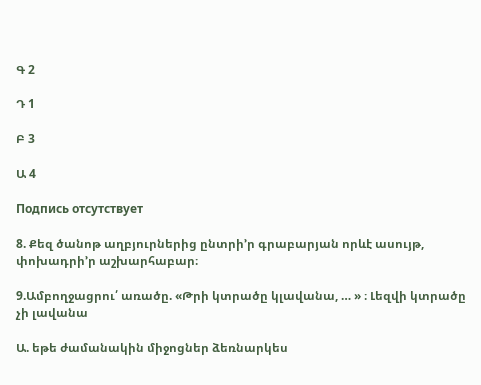Գ 2

Դ 1

Բ 3

Ա 4

Подпись отсутствует

8. Քեզ ծանոթ աղբյուրներից ընտրի’ր գրաբարյան որևէ ասույթ, փոխադրի’ր աշխարհաբար։

9.Ամբողջացրու՛ առածը. «Թրի կտրածը կլավանա, … » ։ Լեզվի կտրածը չի լավանա

Ա. եթե ժամանակին միջոցներ ձեռնարկես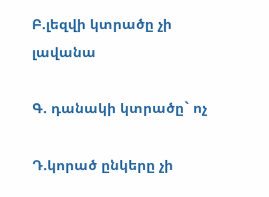Բ.լեզվի կտրածը չի լավանա

Գ. դանակի կտրածը` ոչ

Դ.կորած ընկերը չի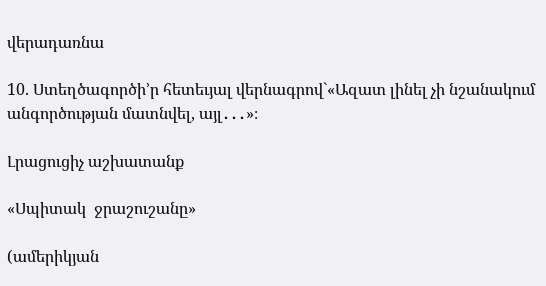վերադառնա

10. Ստեղծագործի’ր հետեւյալ վերնագրով`«Ազատ լինել չի նշանակում անգործության մատնվել, այլ․․․»։

Լրացուցիչ աշխատանք

«Սպիտակ  ջրաշուշանը»

(ամերիկյան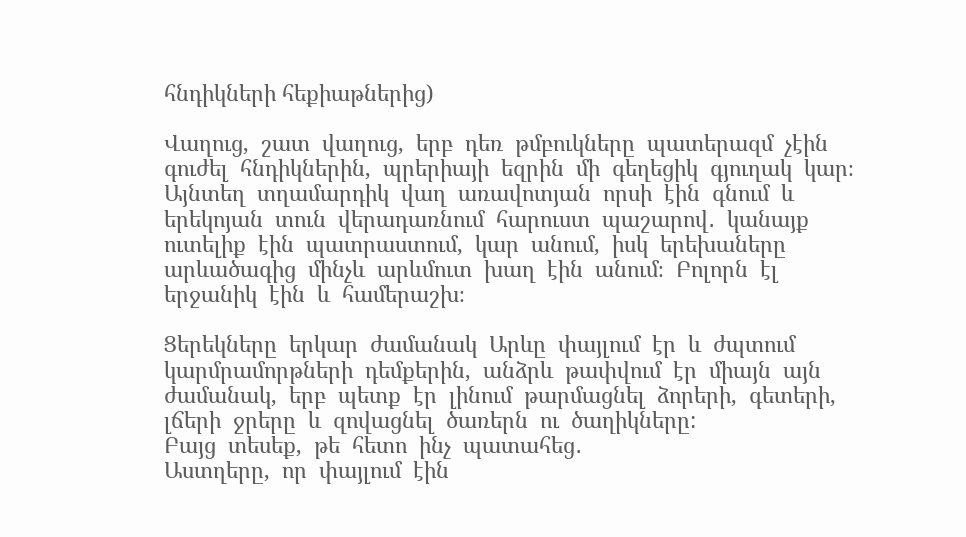հնդիկների հեքիաթներից)

Վաղուց,  շատ  վաղուց,  երբ  դեռ  թմբուկները  պատերազմ  չէին  գուժել  հնդիկներին,  պրերիայի  եզրին  մի  գեղեցիկ  գյուղակ  կար։  Այնտեղ  տղամարդիկ  վաղ  առավոտյան  որսի  էին  գնում  և  երեկոյան  տուն  վերադառնում  հարուստ  պաշարով․  կանայք  ուտելիք  էին  պատրաստում,  կար  անում,  իսկ  երեխաները  արևածագից  մինչև  արևմուտ  խաղ  էին  անում։  Բոլորն  էլ  երջանիկ  էին  և  համերաշխ։

Ցերեկները  երկար  ժամանակ  Արևը  փայլում  էր  և  ժպտում  կարմրամորթների  դեմքերին,  անձրև  թափվում  էր  միայն  այն  ժամանակ,  երբ  պետք  էր  լինում  թարմացնել  ձորերի,  գետերի,  լճերի  ջրերը  և  զովացնել  ծառերն  ու  ծաղիկները:
Բայց  տեսեք,  թե  հետո  ինչ  պատահեց․
Աստղերը,  որ  փայլում  էին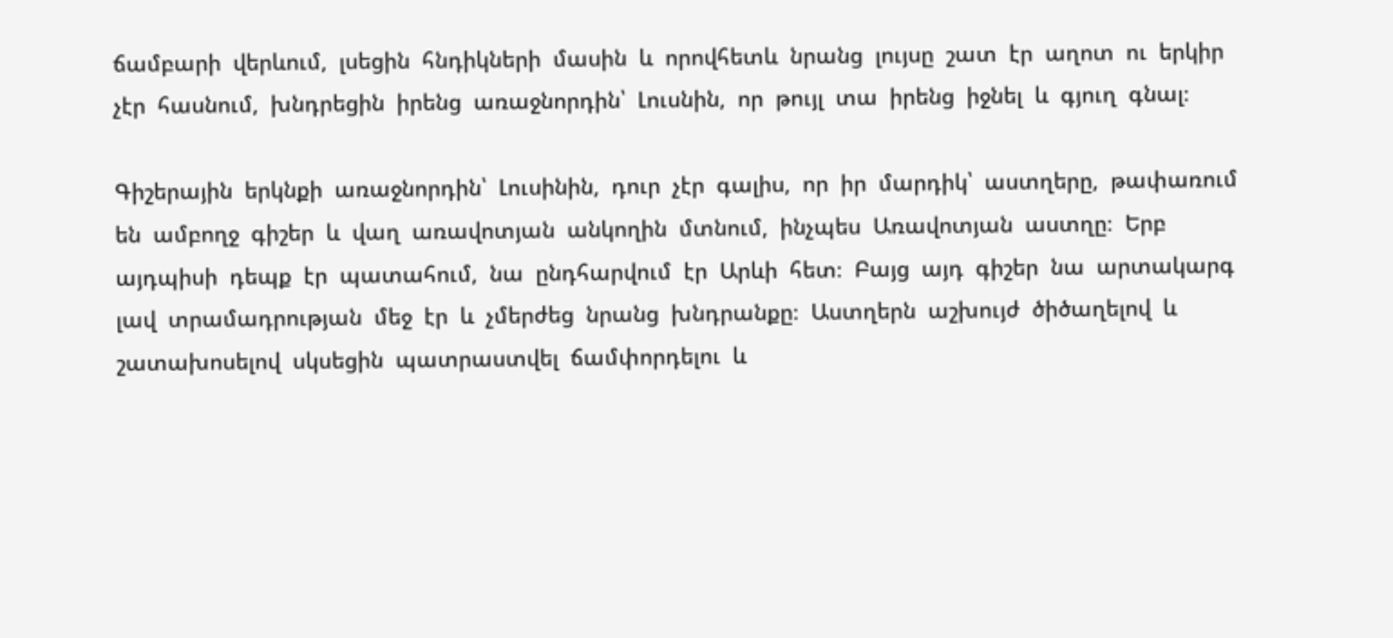ճամբարի  վերևում,  լսեցին  հնդիկների  մասին  և  որովհետև  նրանց  լույսը  շատ  էր  աղոտ  ու  երկիր  չէր  հասնում,  խնդրեցին  իրենց  առաջնորդին՝  Լուսնին,  որ  թույլ  տա  իրենց  իջնել  և  գյուղ  գնալ։

Գիշերային  երկնքի  առաջնորդին՝  Լուսինին,  դուր  չէր  գալիս,  որ  իր  մարդիկ՝  աստղերը,  թափառում  են  ամբողջ  գիշեր  և  վաղ  առավոտյան  անկողին  մտնում,  ինչպես  Առավոտյան  աստղը։  Երբ  այդպիսի  դեպք  էր  պատահում,  նա  ընդհարվում  էր  Արևի  հետ։  Բայց  այդ  գիշեր  նա  արտակարգ  լավ  տրամադրության  մեջ  էր  և  չմերժեց  նրանց  խնդրանքը։  Աստղերն  աշխույժ  ծիծաղելով  և  շատախոսելով  սկսեցին  պատրաստվել  ճամփորդելու  և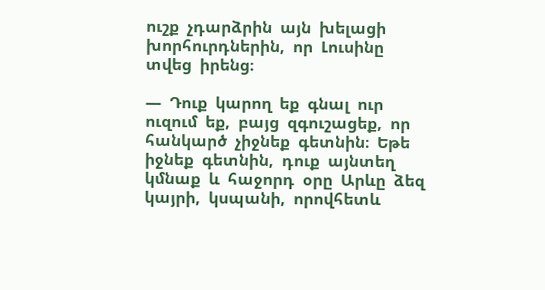ուշք  չդարձրին  այն  խելացի  խորհուրդներին,  որ  Լուսինը  տվեց  իրենց։

―  Դուք  կարող  եք  գնալ  ուր  ուզում  եք,  բայց  զգուշացեք,  որ  հանկարծ  չիջնեք  գետնին։  Եթե  իջնեք  գետնին,  դուք  այնտեղ  կմնաք  և  հաջորդ  օրը  Արևը  ձեզ  կայրի,  կսպանի,  որովհետև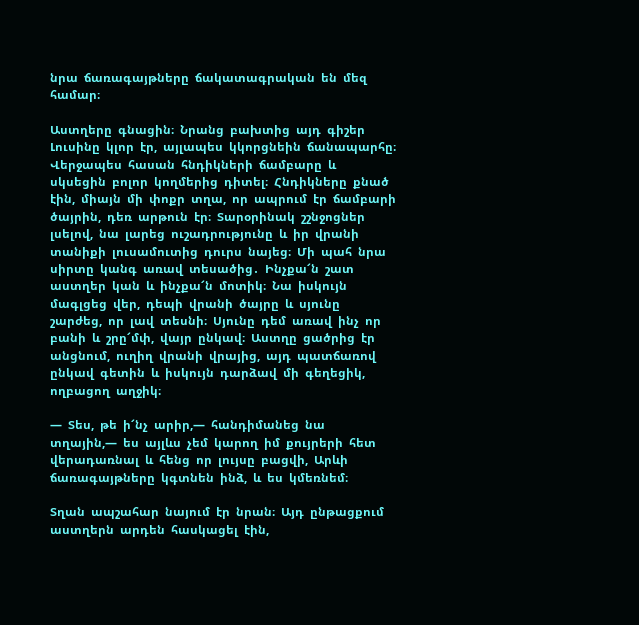նրա  ճառագայթները  ճակատագրական  են  մեզ  համար։

Աստղերը  գնացին։  Նրանց  բախտից  այդ  գիշեր  Լուսինը  կլոր  էր,  այլապես  կկորցնեին  ճանապարհը։  Վերջապես  հասան  հնդիկների  ճամբարը  և  սկսեցին  բոլոր  կողմերից  դիտել։  Հնդիկները  քնած  էին,  միայն  մի  փոքր  տղա,  որ  ապրում  էր  ճամբարի  ծայրին,  դեռ  արթուն  էր։  Տարօրինակ  շշնջոցներ  լսելով,  նա  լարեց  ուշադրությունը  և  իր  վրանի  տանիքի  լուսամուտից  դուրս  նայեց։  Մի  պահ  նրա  սիրտը  կանգ  առավ  տեսածից․  Ինչքա՜ն  շատ  աստղեր  կան  և  ինչքա՜ն  մոտիկ։  Նա  իսկույն  մագլցեց  վեր,  դեպի  վրանի  ծայրը  և  սյունը  շարժեց,  որ  լավ  տեսնի։  Սյունը  դեմ  առավ  ինչ  որ  բանի  և  շրը՜մփ,  վայր  ընկավ։  Աստղը  ցածրից  էր  անցնում,  ուղիղ  վրանի  վրայից,  այդ  պատճառով  ընկավ  գետին  և  իսկույն  դարձավ  մի  գեղեցիկ,  ողբացող  աղջիկ։

―  Տես,  թե  ի՜նչ  արիր,―  հանդիմանեց  նա  տղային,―  ես  այլևս  չեմ  կարող  իմ  քույրերի  հետ  վերադառնալ  և  հենց  որ  լույսը  բացվի,  Արևի  ճառագայթները  կգտնեն  ինձ,  և  ես  կմեռնեմ։

Տղան  ապշահար  նայում  էր  նրան։  Այդ  ընթացքում  աստղերն  արդեն  հասկացել  էին,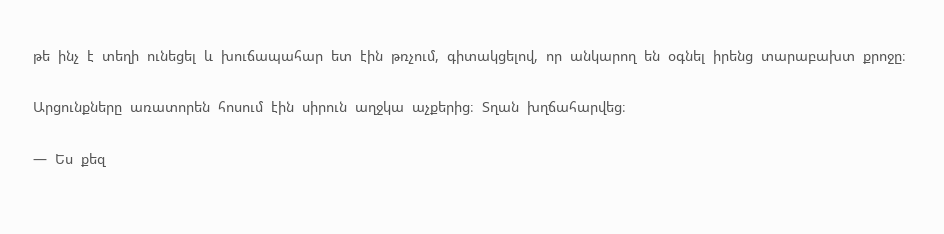թե  ինչ  է  տեղի  ունեցել  և  խուճապահար  ետ  էին  թռչում,  գիտակցելով,  որ  անկարող  են  օգնել  իրենց  տարաբախտ  քրոջը։

Արցունքները  առատորեն  հոսում  էին  սիրուն  աղջկա  աչքերից։  Տղան  խղճահարվեց։

―  Ես  քեզ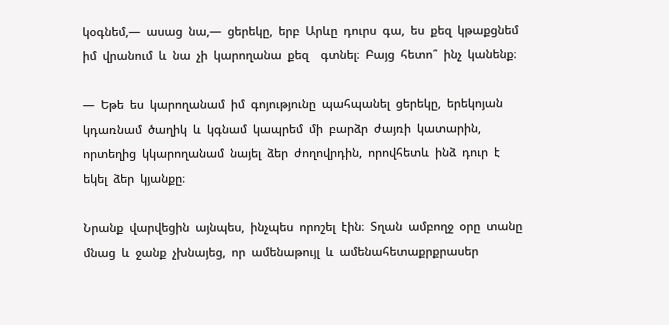կօգնեմ,―  ասաց  նա,―  ցերեկը,  երբ  Արևը  դուրս  գա,  ես  քեզ  կթաքցնեմ  իմ  վրանում  և  նա  չի  կարողանա  քեզ    գտնել։  Բայց  հետո՞  ինչ  կանենք։

―  Եթե  ես  կարողանամ  իմ  գոյությունը  պահպանել  ցերեկը,  երեկոյան  կդառնամ  ծաղիկ  և  կգնամ  կապրեմ  մի  բարձր  ժայռի  կատարին,  որտեղից  կկարողանամ  նայել  ձեր  ժողովրդին,  որովհետև  ինձ  դուր  է  եկել  ձեր  կյանքը։

Նրանք  վարվեցին  այնպես,  ինչպես  որոշել  էին։  Տղան  ամբողջ  օրը  տանը  մնաց  և  ջանք  չխնայեց,  որ  ամենաթույլ  և  ամենահետաքրքրասեր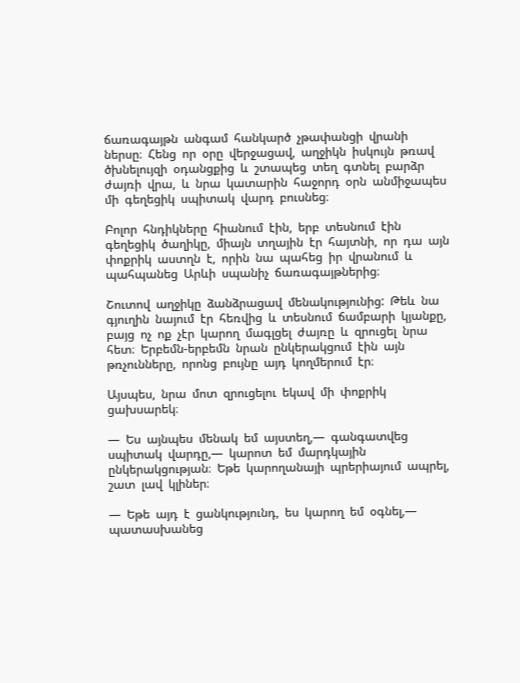ճառագայթն  անգամ  հանկարծ  չթափանցի  վրանի  ներսը։  Հենց  որ  օրը  վերջացավ,  աղջիկն  իսկույն  թռավ  ծխնելույզի  օդանցքից  և  շտապեց  տեղ  գտնել  բարձր  ժայռի  վրա,  և  նրա  կատարին  հաջորդ  օրն  անմիջապես  մի  գեղեցիկ  սպիտակ  վարդ  բուսնեց։

Բոլոր  հնդիկները  հիանում  էին,  երբ  տեսնում  էին  գեղեցիկ  ծաղիկը,  միայն  տղային  էր  հայտնի,  որ  դա  այն  փոքրիկ  աստղն  է,  որին  նա  պահեց  իր  վրանում  և  պահպանեց  Արևի  սպանիչ  ճառագայթներից։

Շուտով  աղջիկը  ձանձրացավ  մենակությունից:  Թեև  նա  գյուղին  նայում  էր  հեռվից  և  տեսնում  ճամբարի  կյանքը,  բայց  ոչ  ոք  չէր  կարող  մագլցել  ժայռը  և  զրուցել  նրա  հետ։  Երբեմն-երբեմն  նրան  ընկերակցում  էին  այն  թռչունները,  որոնց  բույնը  այդ  կողմերում  էր։

Այսպես,  նրա  մոտ  զրուցելու  եկավ  մի  փոքրիկ  ցախսարեկ։

―  Ես  այնպես  մենակ  եմ  այստեղ,―  գանգատվեց  սպիտակ  վարդը,―  կարոտ  եմ  մարդկային  ընկերակցության։  Եթե  կարողանայի  պրերիայում  ապրել,  շատ  լավ  կլիներ։

―  Եթե  այդ  է  ցանկությունդ,  ես  կարող  եմ  օգնել,―  պատասխանեց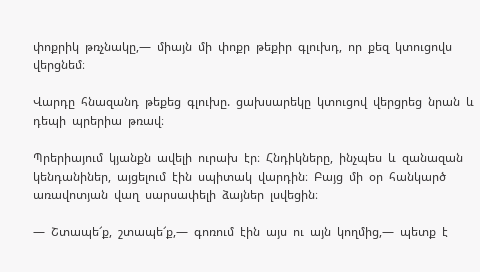փոքրիկ  թռչնակը,―  միայն  մի  փոքր  թեքիր  գլուխդ,  որ  քեզ  կտուցովս  վերցնեմ։

Վարդը  հնազանդ  թեքեց  գլուխը.  ցախսարեկը  կտուցով  վերցրեց  նրան  և  դեպի  պրերիա  թռավ։

Պրերիայում  կյանքն  ավելի  ուրախ  էր։  Հնդիկները,  ինչպես  և  զանազան  կենդանիներ,  այցելում  էին  սպիտակ  վարդին։  Բայց  մի  օր  հանկարծ  առավոտյան  վաղ  սարսափելի  ձայներ  լսվեցին։

―  Շտապե՜ք,  շտապե՜ք,―  գոռում  էին  այս  ու  այն  կողմից,―  պետք  է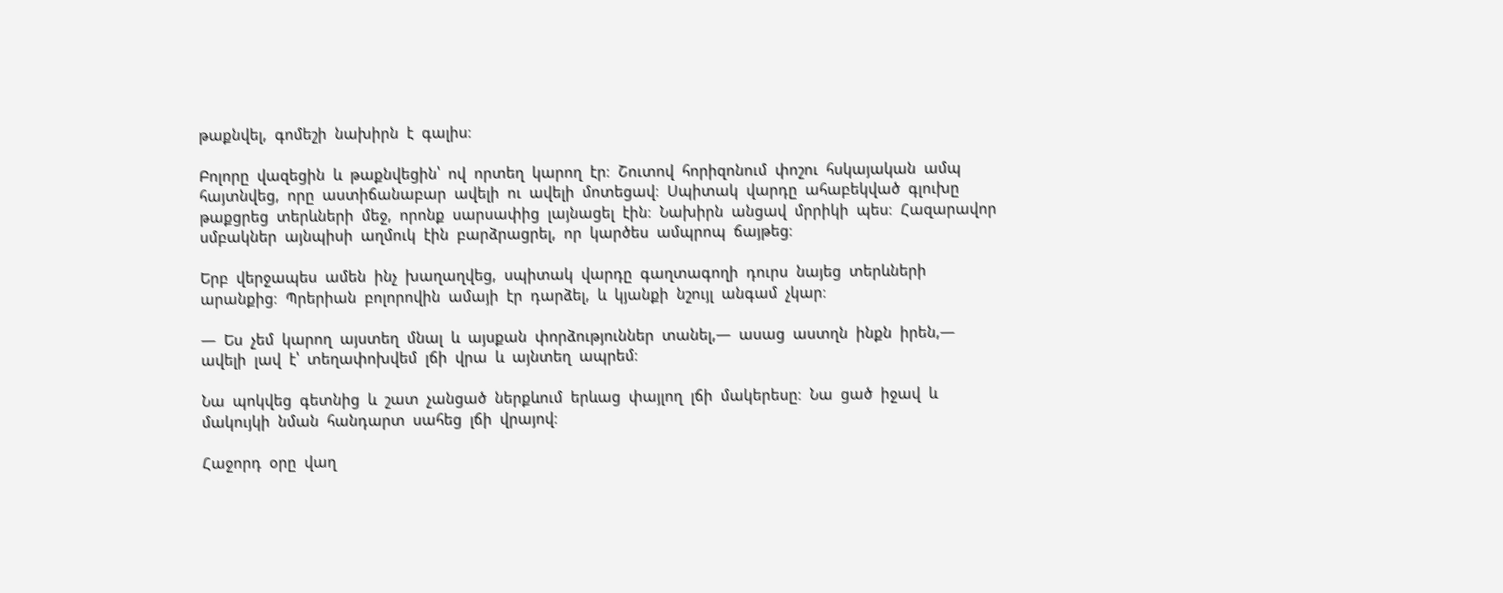թաքնվել,  գոմեշի  նախիրն  է  գալիս։

Բոլորը  վազեցին  և  թաքնվեցին՝  ով  որտեղ  կարող  էր։  Շուտով  հորիզոնում  փոշու  հսկայական  ամպ  հայտնվեց,  որը  աստիճանաբար  ավելի  ու  ավելի  մոտեցավ։  Սպիտակ  վարդը  ահաբեկված  գլուխը  թաքցրեց  տերևների  մեջ,  որոնք  սարսափից  լայնացել  էին։  Նախիրն  անցավ  մրրիկի  պես։  Հազարավոր  սմբակներ  այնպիսի  աղմուկ  էին  բարձրացրել,  որ  կարծես  ամպրոպ  ճայթեց։

Երբ  վերջապես  ամեն  ինչ  խաղաղվեց,  սպիտակ  վարդը  գաղտագողի  դուրս  նայեց  տերևների  արանքից։  Պրերիան  բոլորովին  ամայի  էր  դարձել,  և  կյանքի  նշույլ  անգամ  չկար։

―  Ես  չեմ  կարող  այստեղ  մնալ  և  այսքան  փորձություններ  տանել,―  ասաց  աստղն  ինքն  իրեն,―  ավելի  լավ  է՝  տեղափոխվեմ  լճի  վրա  և  այնտեղ  ապրեմ։

Նա  պոկվեց  գետնից  և  շատ  չանցած  ներքևում  երևաց  փայլող  լճի  մակերեսը։  Նա  ցած  իջավ  և  մակույկի  նման  հանդարտ  սահեց  լճի  վրայով։

Հաջորդ  օրը  վաղ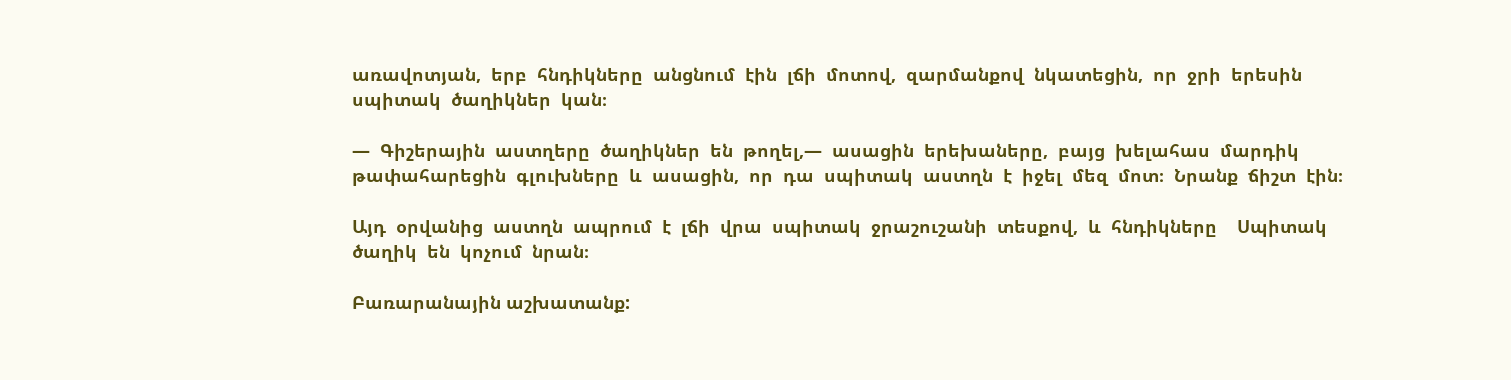առավոտյան,  երբ  հնդիկները  անցնում  էին  լճի  մոտով,  զարմանքով  նկատեցին,  որ  ջրի  երեսին  սպիտակ  ծաղիկներ  կան։

―  Գիշերային  աստղերը  ծաղիկներ  են  թողել,―  ասացին  երեխաները,  բայց  խելահաս  մարդիկ  թափահարեցին  գլուխները  և  ասացին,  որ  դա  սպիտակ  աստղն  է  իջել  մեզ  մոտ։  Նրանք  ճիշտ  էին։

Այդ  օրվանից  աստղն  ապրում  է  լճի  վրա  սպիտակ  ջրաշուշանի  տեսքով,  և  հնդիկները    Սպիտակ  ծաղիկ  են  կոչում  նրան։

Բառարանային աշխատանք: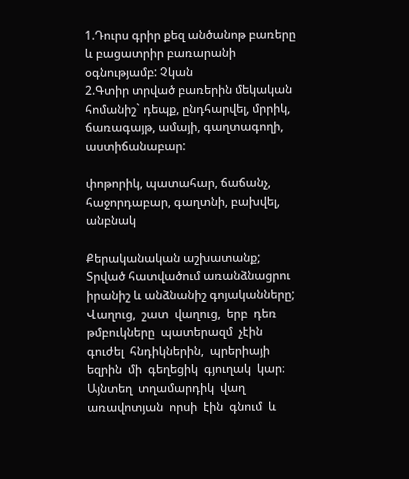1.Դուրս գրիր քեզ անծանոթ բառերը և բացատրիր բառարանի օգնությամբ: Չկան
2.Գտիր տրված բառերին մեկական  հոմանիշ` դեպք, ընդհարվել, մրրիկ,  ճառագայթ, ամայի, գաղտագողի, աստիճանաբար:

փոթորիկ, պատահար, ճաճանչ, հաջորդաբար, գաղտնի, բախվել, անբնակ

Քերականական աշխատանք;
Տրված հատվածում առանձնացրու իրանիշ և անձնանիշ գոյականները;
Վաղուց,  շատ  վաղուց,  երբ  դեռ  թմբուկները  պատերազմ  չէին  գուժել  հնդիկներին,  պրերիայի  եզրին  մի  գեղեցիկ  գյուղակ  կար։  Այնտեղ  տղամարդիկ  վաղ  առավոտյան  որսի  էին  գնում  և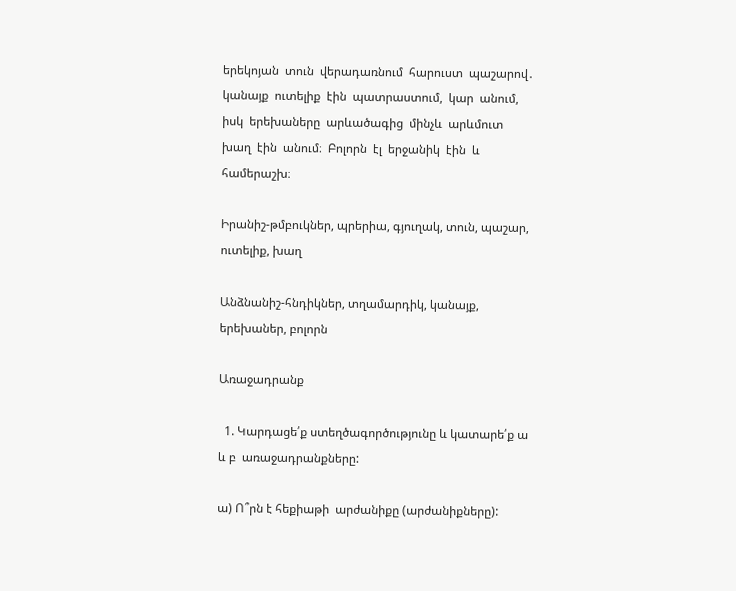երեկոյան  տուն  վերադառնում  հարուստ  պաշարով․  կանայք  ուտելիք  էին  պատրաստում,  կար  անում,  իսկ  երեխաները  արևածագից  մինչև  արևմուտ  խաղ  էին  անում։  Բոլորն  էլ  երջանիկ  էին  և  համերաշխ։

Իրանիշ-թմբուկներ, պրերիա, գյուղակ, տուն, պաշար, ուտելիք, խաղ

Անձնանիշ-հնդիկներ, տղամարդիկ, կանայք, երեխաներ, բոլորն

Առաջադրանք

  1. Կարդացե՛ք ստեղծագործությունը և կատարե՛ք ա  և բ  առաջադրանքները:

ա) Ո՞րն է հեքիաթի  արժանիքը (արժանիքները):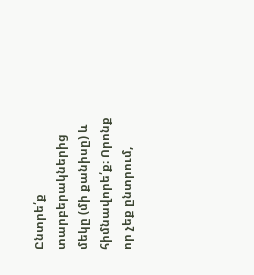Ընտրե՛ք տարբերակներից մեկը (մի քանիսը) և հիմնավորե՛ք։ Որոնք որ չեք ընտրում,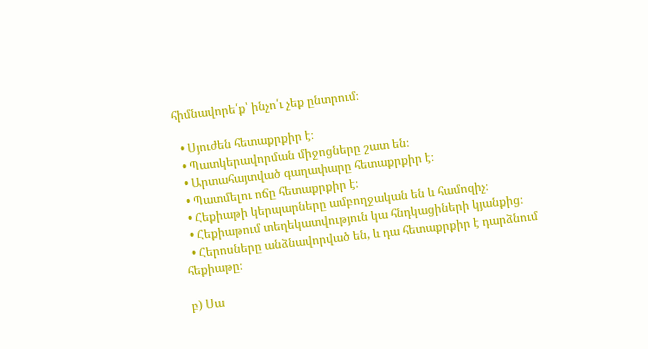հիմնավորե՛ք՝ ինչո՛ւ չեք ընտրում։

  • Սյուժեն հետաքրքիր է։
  • Պատկերավորման միջոցները շատ են։
  • Արտահայտված գաղափարը հետաքրքիր է։
  • Պատմելու ոճը հետաքրքիր է։
  • Հեքիաթի կերպարները ամբողջական են և համոզիչ։
  • Հեքիաթում տեղեկատվություն կա հնդկացիների կյանքից։
  • Հերոսները անձնավորված են, և դա հետաքրքիր է դարձնում հեքիաթը։

բ) Սա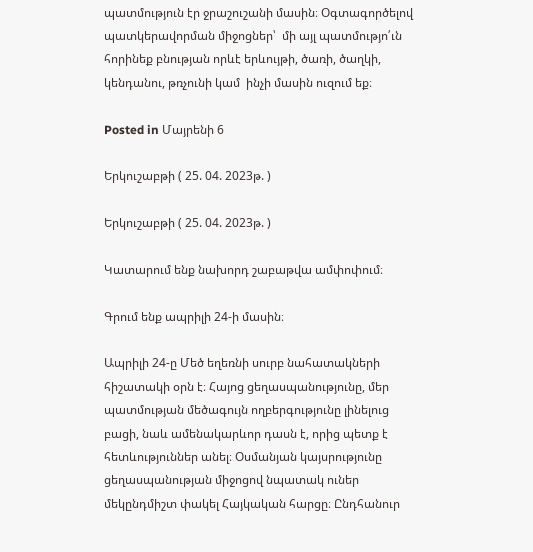պատմություն էր ջրաշուշանի մասին։ Օգտագործելով պատկերավորման միջոցներ՝  մի այլ պատմությո՛ւն հորինեք բնության որևէ երևույթի, ծառի, ծաղկի, կենդանու, թռչունի կամ  ինչի մասին ուզում եք։

Posted in Մայրենի 6

Երկուշաբթի ( 25. 04. 2023թ. )

Երկուշաբթի ( 25. 04. 2023թ. )

Կատարում ենք նախորդ շաբաթվա ամփոփում։

Գրում ենք ապրիլի 24-ի մասին։

Ապրիլի 24-ը Մեծ եղեռնի սուրբ նահատակների հիշատակի օրն է։ Հայոց ցեղասպանությունը, մեր պատմության մեծագույն ողբերգությունը լինելուց բացի, նաև ամենակարևոր դասն է, որից պետք է հետևություններ անել։ Օսմանյան կայսրությունը ցեղասպանության միջոցով նպատակ ուներ մեկընդմիշտ փակել Հայկական հարցը։ Ընդհանուր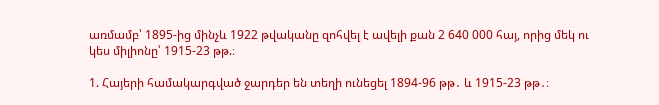առմամբ՝ 1895-ից մինչև 1922 թվականը զոհվել է ավելի քան 2 640 000 հայ, որից մեկ ու կես միլիոնը՝ 1915-23 թթ.։

1. Հայերի համակարգված ջարդեր են տեղի ունեցել 1894-96 թթ․ և 1915-23 թթ․։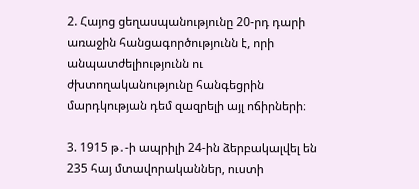2. Հայոց ցեղասպանությունը 20-րդ դարի առաջին հանցագործությունն է, որի անպատժելիությունն ու ժխտողականությունը հանգեցրին մարդկության դեմ զազրելի այլ ոճիրների։

3. 1915 թ․-ի ապրիլի 24-ին ձերբակալվել են 235 հայ մտավորականներ, ուստի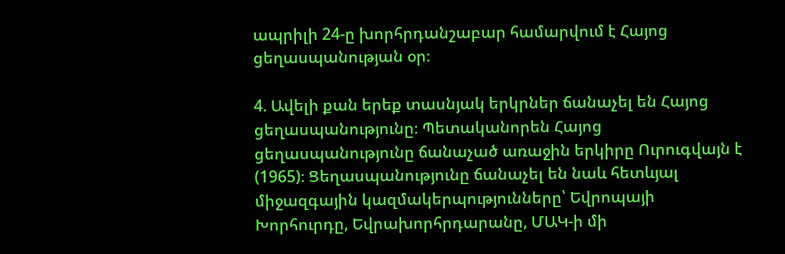ապրիլի 24-ը խորհրդանշաբար համարվում է Հայոց ցեղասպանության օր։

4. Ավելի քան երեք տասնյակ երկրներ ճանաչել են Հայոց ցեղասպանությունը։ Պետականորեն Հայոց ցեղասպանությունը ճանաչած առաջին երկիրը Ուրուգվայն է (1965)։ Ցեղասպանությունը ճանաչել են նաև հետևյալ միջազգային կազմակերպությունները՝ Եվրոպայի Խորհուրդը, Եվրախորհրդարանը, ՄԱԿ-ի մի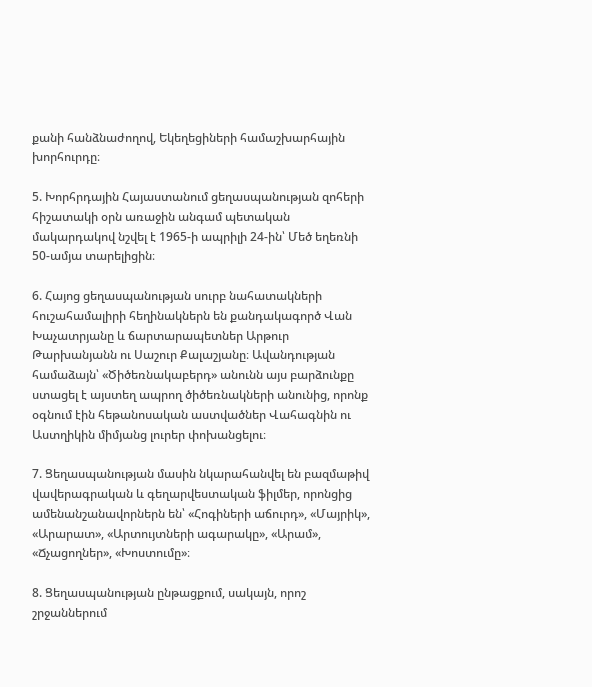քանի հանձնաժողով, Եկեղեցիների համաշխարհային խորհուրդը։

5. Խորհրդային Հայաստանում ցեղասպանության զոհերի հիշատակի օրն առաջին անգամ պետական մակարդակով նշվել է 1965-ի ապրիլի 24-ին՝ Մեծ եղեռնի 50-ամյա տարելիցին։

6. Հայոց ցեղասպանության սուրբ նահատակների հուշահամալիրի հեղինակներն են քանդակագործ Վան Խաչատրյանը և ճարտարապետներ Արթուր Թարխանյանն ու Սաշուր Քալաշյանը։ Ավանդության համաձայն՝ «Ծիծեռնակաբերդ» անունն այս բարձունքը ստացել է այստեղ ապրող ծիծեռնակների անունից, որոնք օգնում էին հեթանոսական աստվածներ Վահագնին ու Աստղիկին միմյանց լուրեր փոխանցելու։

7. Ցեղասպանության մասին նկարահանվել են բազմաթիվ վավերագրական և գեղարվեստական ֆիլմեր, որոնցից ամենանշանավորներն են՝ «Հոգիների աճուրդ», «Մայրիկ», «Արարատ», «Արտույտների ագարակը», «Արամ», «Ճչացողներ», «Խոստումը»։

8. Ցեղասպանության ընթացքում, սակայն, որոշ շրջաններում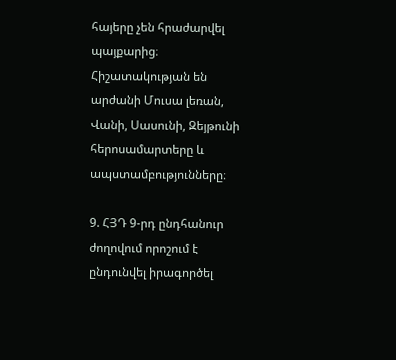հայերը չեն հրաժարվել պայքարից։ Հիշատակության են արժանի Մուսա լեռան, Վանի, Սասունի, Զեյթունի հերոսամարտերը և ապստամբությունները։

9. ՀՅԴ 9-րդ ընդհանուր ժողովում որոշում է ընդունվել իրագործել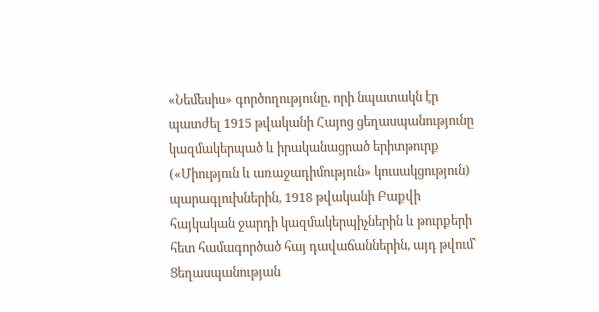«Նեմեսիս» գործողությունը, որի նպատակն էր պատժել 1915 թվականի Հայոց ցեղասպանությունը կազմակերպած և իրականացրած երիտթուրք («Միություն և առաջադիմություն» կուսակցություն) պարագլուխներին, 1918 թվականի Բաքվի հայկական ջարդի կազմակերպիչներին և թուրքերի հետ համագործած հայ դավաճաններին, այդ թվում՝ Ցեղասպանության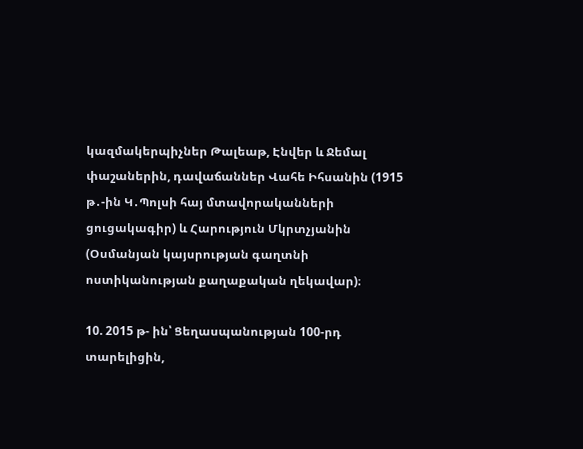կազմակերպիչներ Թալեաթ, Էնվեր և Ջեմալ փաշաներին, դավաճաններ Վահե Իհսանին (1915 թ․-ին Կ․Պոլսի հայ մտավորականների ցուցակագիր) և Հարություն Մկրտչյանին (Օսմանյան կայսրության գաղտնի ոստիկանության քաղաքական ղեկավար)։

10. 2015 թ- ին՝ Ցեղասպանության 100-րդ տարելիցին,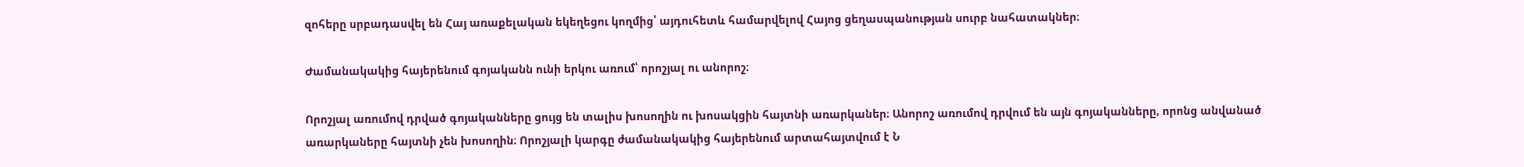զոհերը սրբադասվել են Հայ առաքելական եկեղեցու կողմից՝ այդուհետև համարվելով Հայոց ցեղասպանության սուրբ նահատակներ։

Ժամանակակից հայերենում գոյականն ունի երկու առում՝ որոշյալ ու անորոշ։

Որոշյալ առումով դրված գոյականները ցույց են տալիս խոսողին ու խոսակցին հայտնի առարկաներ։ Անորոշ առումով դրվում են այն գոյականները, որոնց անվանած առարկաները հայտնի չեն խոսողին։ Որոշյալի կարգը ժամանակակից հայերենում արտահայտվում է Ն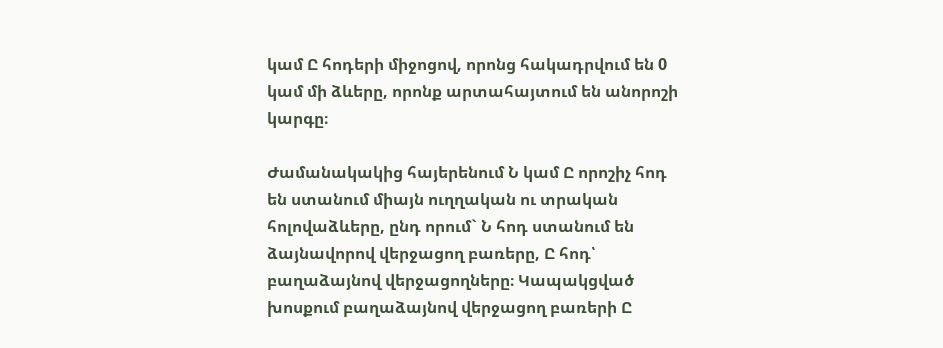կամ Ը հոդերի միջոցով, որոնց հակադրվում են 0 կամ մի ձևերը, որոնք արտահայտում են անորոշի կարգը։

Ժամանակակից հայերենում Ն կամ Ը որոշիչ հոդ են ստանում միայն ուղղական ու տրական հոլովաձևերը, ընդ որում` Ն հոդ ստանում են ձայնավորով վերջացող բառերը, Ը հոդ՝ բաղաձայնով վերջացողները։ Կապակցված խոսքում բաղաձայնով վերջացող բառերի Ը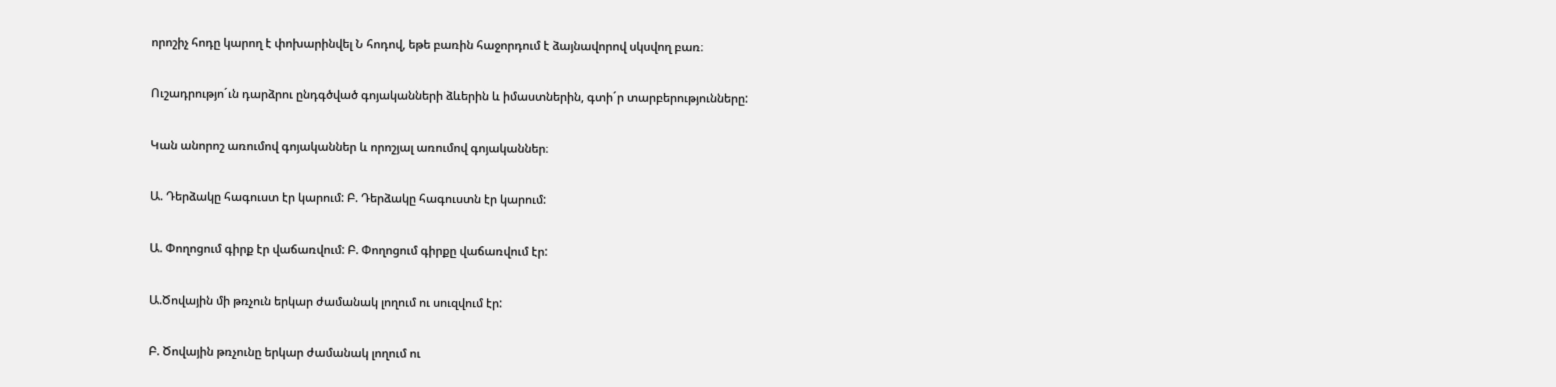որոշիչ հոդը կարող է փոխարինվել Ն հոդով, եթե բառին հաջորդում է ձայնավորով սկսվող բառ։

Ուշադրությո´ւն դարձրու ընդգծված գոյականների ձևերին և իմաստներին, գտի´ր տարբերությունները:

Կան անորոշ առումով գոյականներ և որոշյալ առումով գոյականներ։

Ա. Դերձակը հագուստ էր կարում: Բ. Դերձակը հագուստն էր կարում:

Ա. Փողոցում գիրք էր վաճառվում: Բ. Փողոցում գիրքը վաճառվում էր:

Ա.Ծովային մի թռչուն երկար ժամանակ լողում ու սուզվում էր:

Բ. Ծովային թռչունը երկար ժամանակ լողում ու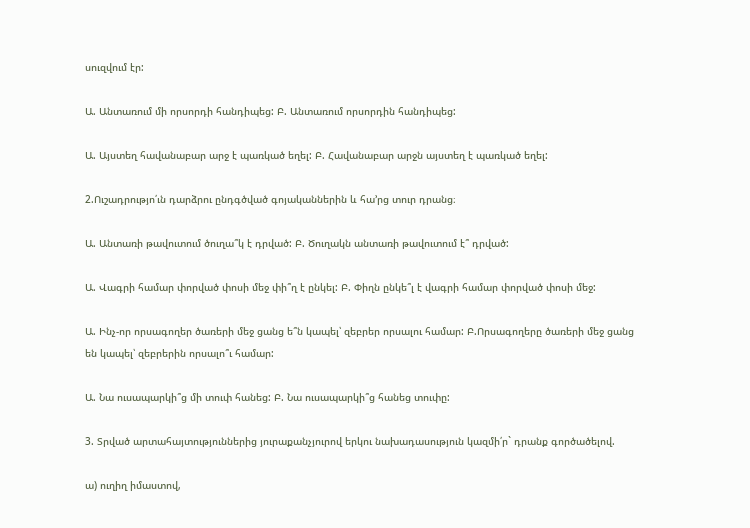սուզվում էր:

Ա. Անտառում մի որսորդի հանդիպեց: Բ. Անտառում որսորդին հանդիպեց:

Ա. Այստեղ հավանաբար արջ է պառկած եղել: Բ. Հավանաբար արջն այստեղ է պառկած եղել:

2.Ուշադրությո՛ւն դարձրու ընդգծված գոյականներին և հա’րց տուր դրանց։

Ա. Անտառի թավուտում ծուղա՞կ է դրված: Բ. Ծուղակն անտառի թավուտում է՞ դրված:

Ա. Վագրի համար փորված փոսի մեջ փի՞ղ է ընկել: Բ. Փիղն ընկե՞լ է վագրի համար փորված փոսի մեջ:

Ա. Ինչ-որ որսագողեր ծառերի մեջ ցանց ե՞ն կապել՝ զեբրեր որսալու համար: Բ.Որսագողերը ծառերի մեջ ցանց են կապել՝ զեբրերին որսալո՞ւ համար:

Ա. Նա ուսապարկի՞ց մի տուփ հանեց: Բ. Նա ուսապարկի՞ց հանեց տուփը:

3. Տրված արտահայտություններից յուրաքանչյուրով երկու նախադասություն կազմի՛ր` դրանք գործածելով.

ա) ուղիղ իմաստով,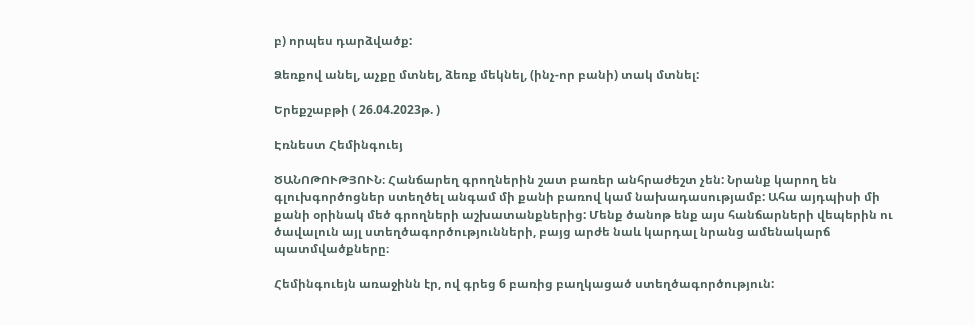բ) որպես դարձվածք:

Ձեռքով անել, աչքը մտնել, ձեռք մեկնել, (ինչ-որ բանի) տակ մտնել:

Երեքշաբթի ( 26.04.2023թ. )

Էռնեստ Հեմինգուեյ

ԾԱՆՈԹՈՒԹՅՈՒՆ։ Հանճարեղ գրողներին շատ բառեր անհրաժեշտ չեն: Նրանք կարող են գլուխգործոցներ ստեղծել անգամ մի քանի բառով կամ նախադասությամբ: Ահա այդպիսի մի քանի օրինակ մեծ գրողների աշխատանքներից: Մենք ծանոթ ենք այս հանճարների վեպերին ու ծավալուն այլ ստեղծագործությունների, բայց արժե նաև կարդալ նրանց ամենակարճ պատմվածքները։

Հեմինգուեյն առաջինն էր, ով գրեց 6 բառից բաղկացած ստեղծագործություն: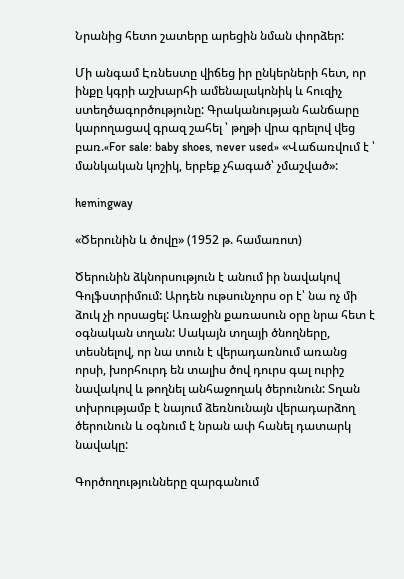Նրանից հետո շատերը արեցին նման փորձեր:

Մի անգամ Էռնեստը վիճեց իր ընկերների հետ, որ ինքը կգրի աշխարհի ամենալակոնիկ և հուզիչ ստեղծագործությունը: Գրականության հանճարը կարողացավ գրազ շահել ՝ թղթի վրա գրելով վեց բառ.«For sale: baby shoes, never used» «Վաճառվում է ՝ մանկական կոշիկ, երբեք չհագած՝ չմաշված»:

hemingway

«Ծերունին և ծովը» (1952 թ. համառոտ)

Ծերունին ձկնորսություն է անում իր նավակով Գոլֆստրիմում: Արդեն ութսունչորս օր է՝ նա ոչ մի ձուկ չի որսացել: Առաջին քառասուն օրը նրա հետ է օգնական տղան: Սակայն տղայի ծնողները, տեսնելով, որ նա տուն է վերադառնում առանց որսի, խորհուրդ են տալիս ծով դուրս գալ ուրիշ նավակով և թողնել անհաջողակ ծերունուն: Տղան տխրությամբ է նայում ձեռնունայն վերադարձող ծերունուն և օգնում է նրան ափ հանել դատարկ նավակը:

Գործողությունները զարգանում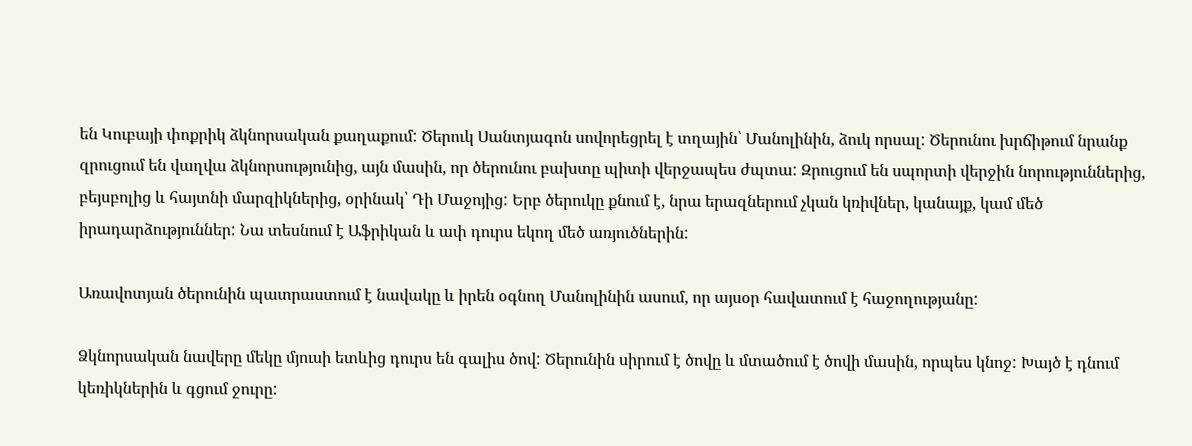են Կուբայի փոքրիկ ձկնորսական քաղաքում: Ծերուկ Սանտյագոն սովորեցրել է տղային՝ Մանոլինին, ձուկ որսալ: Ծերունու խրճիթում նրանք զրուցում են վաղվա ձկնորսությունից, այն մասին, որ ծերունու բախտը պիտի վերջապես ժպտա: Զրուցում են սպորտի վերջին նորություններից, բեյսբոլից և հայտնի մարզիկներից, օրինակ՝ Դի Մաջոյից: Երբ ծերուկը քնում է, նրա երազներում չկան կռիվներ, կանայք, կամ մեծ իրադարձություններ: Նա տեսնում է Աֆրիկան և ափ դուրս եկող մեծ առյուծներին:

Առավոտյան ծերունին պատրաստում է նավակը և իրեն օգնող Մանոլինին ասում, որ այսօր հավատում է հաջողությանը:

Ձկնորսական նավերը մեկը մյուսի ետևից դուրս են գալիս ծով: Ծերունին սիրում է ծովը և մտածում է ծովի մասին, որպես կնոջ: Խայծ է դնում կեռիկներին և գցում ջուրը: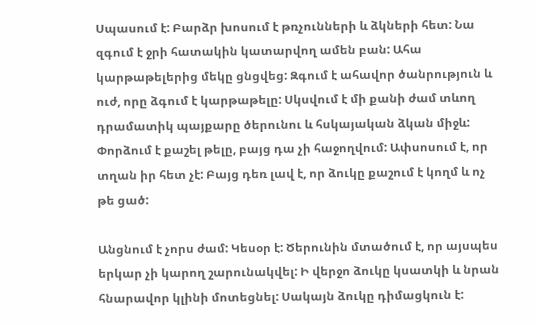Սպասում է: Բարձր խոսում է թռչունների և ձկների հետ: Նա զգում է ջրի հատակին կատարվող ամեն բան: Ահա կարթաթելերից մեկը ցնցվեց: Զգում է ահավոր ծանրություն և ուժ, որը ձգում է կարթաթելը: Սկսվում է մի քանի ժամ տևող դրամատիկ պայքարը ծերունու և հսկայական ձկան միջև: Փորձում է քաշել թելը, բայց դա չի հաջողվում: Ափսոսում է, որ տղան իր հետ չէ: Բայց դեռ լավ է, որ ձուկը քաշում է կողմ և ոչ թե ցած:

Անցնում է չորս ժամ: Կեսօր է: Ծերունին մտածում է, որ այսպես երկար չի կարող շարունակվել: Ի վերջո ձուկը կսատկի և նրան հնարավոր կլինի մոտեցնել: Սակայն ձուկը դիմացկուն է: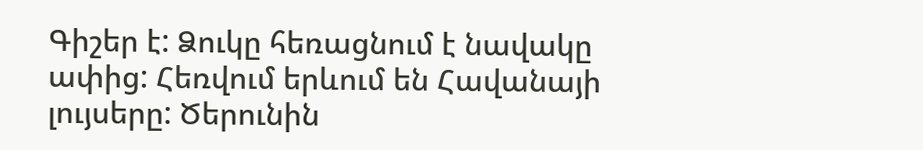Գիշեր է: Ձուկը հեռացնում է նավակը ափից: Հեռվում երևում են Հավանայի լույսերը: Ծերունին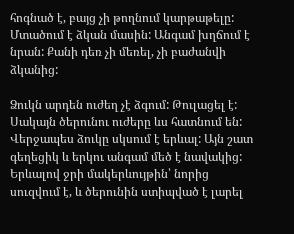հոգնած է, բայց չի թողնում կարթաթելը: Մտածում է ձկան մասին: Անգամ խղճում է նրան: Քանի դեռ չի մեռել, չի բաժանվի ձկանից:

Ձուկն արդեն ուժեղ չէ ձգում: Թուլացել է: Սակայն ծերունու ուժերը ևս հատնում են: Վերջապես ձուկը սկսում է երևալ: Այն շատ գեղեցիկ և երկու անգամ մեծ է նավակից: Երևալով ջրի մակերևույթին՝ նորից սուզվում է, և ծերունին ստիպված է լարել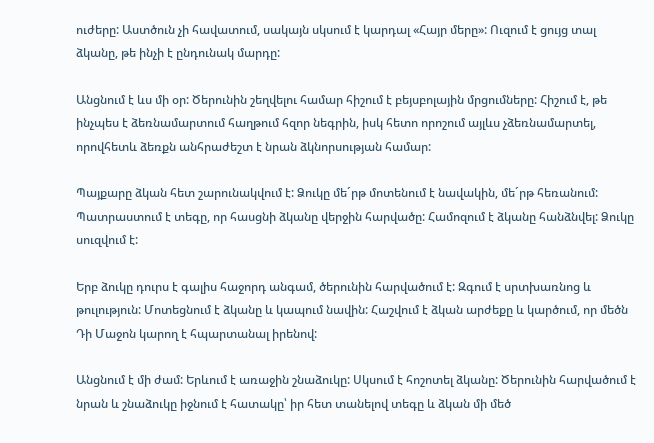ուժերը: Աստծուն չի հավատում, սակայն սկսում է կարդալ «Հայր մերը»: Ուզում է ցույց տալ ձկանը, թե ինչի է ընդունակ մարդը:

Անցնում է ևս մի օր: Ծերունին շեղվելու համար հիշում է բեյսբոլային մրցումները: Հիշում է, թե ինչպես է ձեռնամարտում հաղթում հզոր նեգրին, իսկ հետո որոշում այլևս չձեռնամարտել, որովհետև ձեռքն անհրաժեշտ է նրան ձկնորսության համար:

Պայքարը ձկան հետ շարունակվում է: Ձուկը մե´րթ մոտենում է նավակին, մե´րթ հեռանում: Պատրաստում է տեգը, որ հասցնի ձկանը վերջին հարվածը: Համոզում է ձկանը հանձնվել: Ձուկը սուզվում է:

Երբ ձուկը դուրս է գալիս հաջորդ անգամ, ծերունին հարվածում է: Զգում է սրտխառնոց և թուլություն: Մոտեցնում է ձկանը և կապում նավին: Հաշվում է ձկան արժեքը և կարծում, որ մեծն Դի Մաջոն կարող է հպարտանալ իրենով:

Անցնում է մի ժամ: Երևում է առաջին շնաձուկը: Սկսում է հոշոտել ձկանը: Ծերունին հարվածում է նրան և շնաձուկը իջնում է հատակը՝ իր հետ տանելով տեգը և ձկան մի մեծ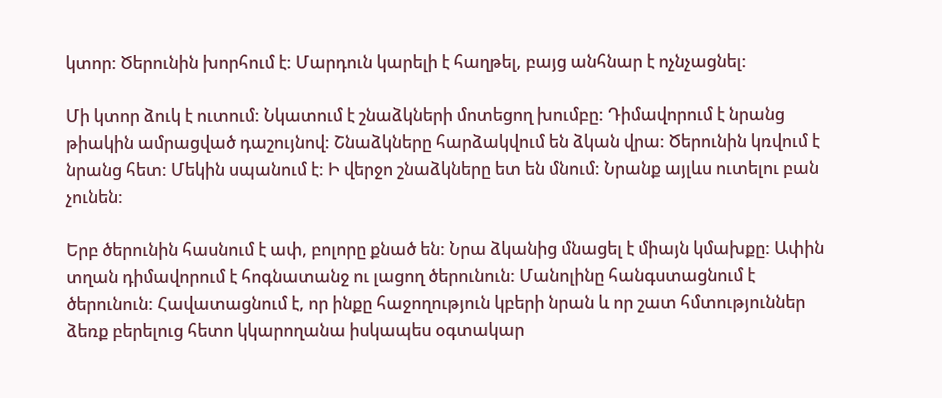կտոր: Ծերունին խորհում է: Մարդուն կարելի է հաղթել, բայց անհնար է ոչնչացնել:

Մի կտոր ձուկ է ուտում: Նկատում է շնաձկների մոտեցող խումբը: Դիմավորում է նրանց թիակին ամրացված դաշույնով: Շնաձկները հարձակվում են ձկան վրա: Ծերունին կռվում է նրանց հետ: Մեկին սպանում է: Ի վերջո շնաձկները ետ են մնում: Նրանք այլևս ուտելու բան չունեն:

Երբ ծերունին հասնում է ափ, բոլորը քնած են: Նրա ձկանից մնացել է միայն կմախքը: Ափին տղան դիմավորում է հոգնատանջ ու լացող ծերունուն: Մանոլինը հանգստացնում է ծերունուն: Հավատացնում է, որ ինքը հաջողություն կբերի նրան և որ շատ հմտություններ ձեռք բերելուց հետո կկարողանա իսկապես օգտակար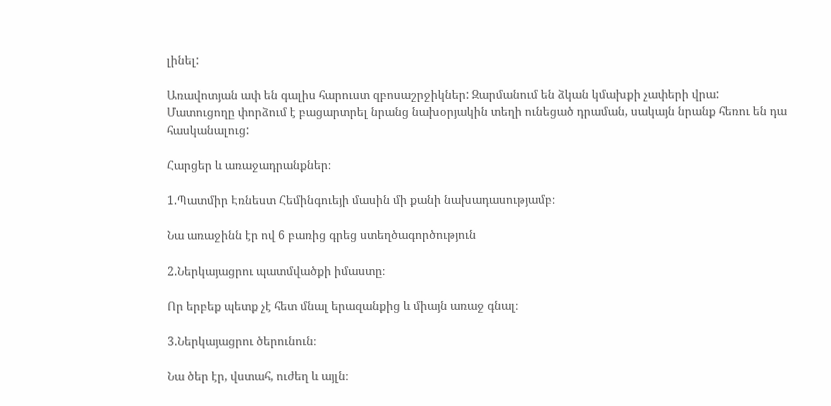լինել:

Առավոտյան ափ են գալիս հարուստ զբոսաշրջիկներ: Զարմանում են ձկան կմախքի չափերի վրա: Մատուցողը փորձում է բացարտրել նրանց նախօրյակին տեղի ունեցած դրաման, սակայն նրանք հեռու են դա հասկանալուց:

Հարցեր և առաջադրանքներ։

1.Պատմիր Էռնեստ Հեմինգուեյի մասին մի քանի նախադասությամբ։

Նա առաջինն էր ով 6 բառից գրեց ստեղծագործություն

2.Ներկայացրու պատմվածքի իմաստը։

Որ երբեք պետք չէ հետ մնալ երազանքից և միայն առաջ գնալ։

3.Ներկայացրու ծերունուն։

Նա ծեր էր, վստահ, ուժեղ և այլն։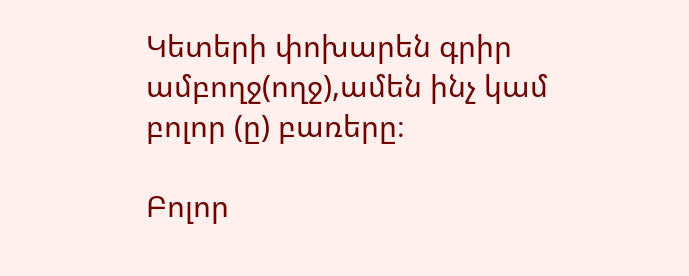Կետերի փոխարեն գրիր ամբողջ(ողջ),ամեն ինչ կամ բոլոր (ը) բառերը։

Բոլոր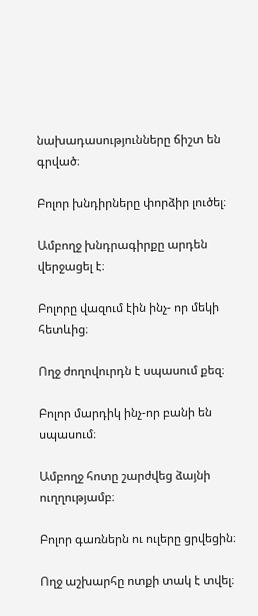նախադասությունները ճիշտ են գրված։

Բոլոր խնդիրները փորձիր լուծել։

Ամբողջ խնդրագիրքը արդեն վերջացել է։

Բոլորը վազում էին ինչ- որ մեկի հետևից։

Ողջ ժողովուրդն է սպասում քեզ։

Բոլոր մարդիկ ինչ-որ բանի են սպասում։

Ամբողջ հոտը շարժվեց ձայնի ուղղությամբ։

Բոլոր գառներն ու ուլերը ցրվեցին։

Ողջ աշխարհը ոտքի տակ է տվել։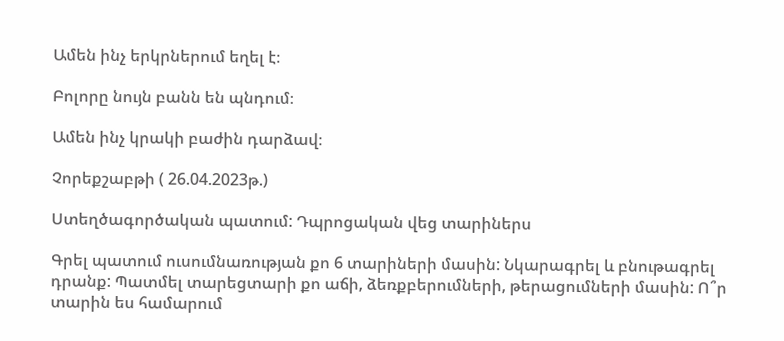Ամեն ինչ երկրներում եղել է։

Բոլորը նույն բանն են պնդում։

Ամեն ինչ կրակի բաժին դարձավ։

Չորեքշաբթի ( 26.04.2023թ.)

Ստեղծագործական պատում: Դպրոցական վեց տարիներս

Գրել պատում ուսումնառության քո 6 տարիների մասին: Նկարագրել և բնութագրել դրանք: Պատմել տարեցտարի քո աճի, ձեռքբերումների, թերացումների մասին: Ո՞ր տարին ես համարում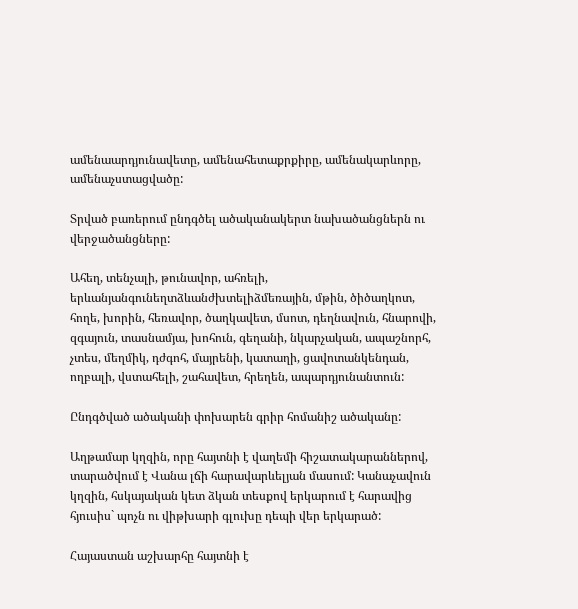ամենաարդյունավետը, ամենահետաքրքիրը, ամենակարևորը, ամենաչստացվածը:

Տրված բառերում ընդգծել ածականակերտ նախածանցներն ու վերջածանցները:

Ահեղ, տենչալի, թունավոր, ահռելի, երևանյանգունեղտձևանժխտելիձմեռային, մթին, ծիծաղկոտ, հողե, խորին, հեռավոր, ծաղկավետ, մսոտ, դեղնավուն, հնարովի, զգայուն, տասնամյա, խոհուն, գեղանի, նկարչական, ապաշնորհ, չտես, մեղմիկ, դժգոհ, մայրենի, կատաղի, ցավոտանկենդան, ողբալի, վստահելի, շահավետ, հրեղեն, ապարդյունանտուն:

Ընդգծված ածականի փոխարեն գրիր հոմանիշ ածականը:

Աղթամար կղզին, որը հայտնի է վաղեմի հիշատակարաններով, տարածվում է Վանա լճի հարավարևելյան մասում: Կանաչավուն կղզին, հսկայական կետ ձկան տեսքով երկարում է հարավից հյուսիս` պոչն ու վիթխարի գլուխը դեպի վեր երկարած:

Հայաստան աշխարհը հայտնի է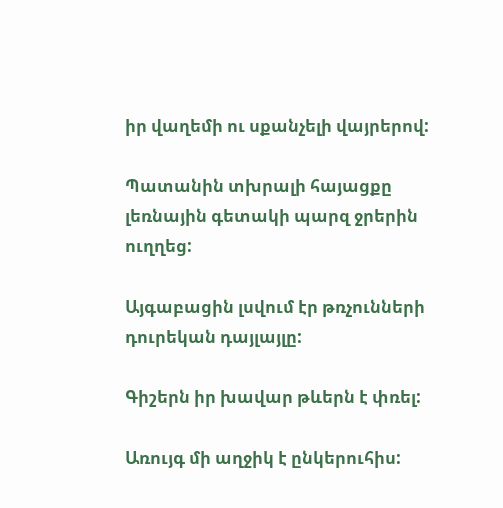իր վաղեմի ու սքանչելի վայրերով:

Պատանին տխրալի հայացքը լեռնային գետակի պարզ ջրերին ուղղեց:

Այգաբացին լսվում էր թռչունների դուրեկան դայլայլը:

Գիշերն իր խավար թևերն է փռել:

Առույգ մի աղջիկ է ընկերուհիս: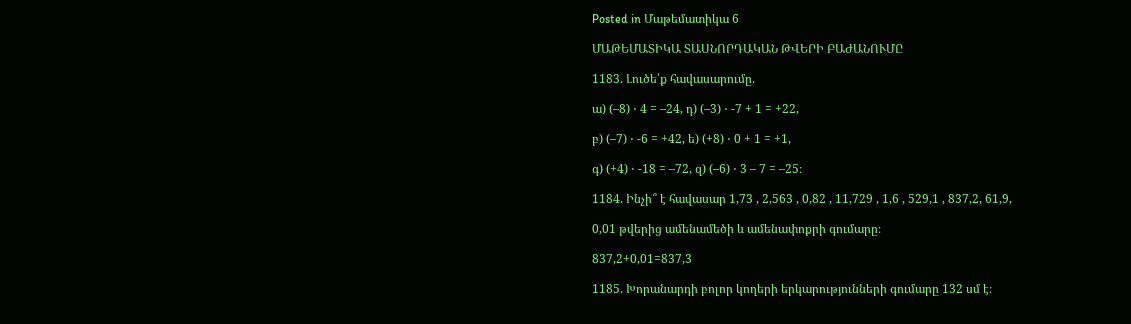Posted in Մաթեմատիկա 6

ՄԱԹԵՄԱՏԻԿԱ ՏԱՍՆՈՐԴԱԿԱՆ ԹՎԵՐԻ ԲԱԺԱՆՈՒՄԸ

1183. Լուծե՛ք հավասարումը.

ա) (–8) ⋅ 4 = –24, դ) (–3) ⋅ -7 + 1 = +22,

բ) (–7) ⋅ -6 = +42, ե) (+8) ⋅ 0 + 1 = +1,

գ) (+4) ⋅ -18 = –72, զ) (–6) ⋅ 3 – 7 = –25։

1184. Ինչի՞ է հավասար 1,73 , 2,563 , 0,82 , 11,729 , 1,6 , 529,1 , 837,2, 61,9,

0,01 թվերից ամենամեծի և ամենափոքրի գումարը։

837,2+0,01=837,3

1185. Խորանարդի բոլոր կողերի երկարությունների գումարը 132 սմ է։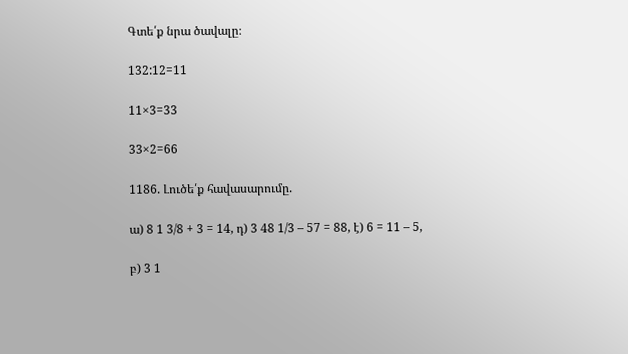Գտե՛ք նրա ծավալը։

132:12=11

11×3=33

33×2=66

1186. Լուծե՛ք հավասարումը.

ա) 8 1 3/8 + 3 = 14, դ) 3 48 1/3 – 57 = 88, է) 6 = 11 – 5,

բ) 3 1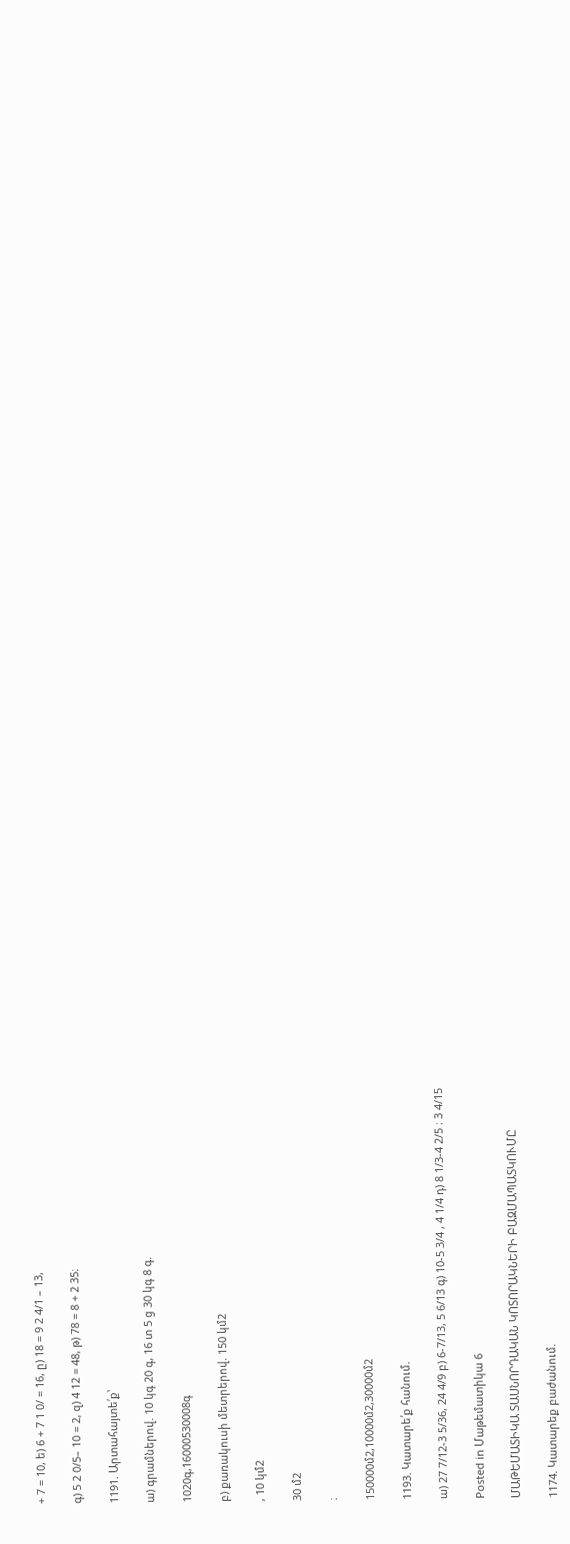+ 7 = 10, ե) 6 + 7 1 0/ = 16, ը) 18 = 9 2 4/1 – 13,

գ) 5 2 0/5– 10 = 2, զ) 4 12 = 48, թ) 78 = 8 + 2 35։

1191. Արտահայտե՛ք՝

ա) գրամներով. 10 կգ 20 գ, 16 տ 5 ց 30 կգ 8 գ.

1020գ,16000530008գ

բ) քառակուսի մետրերով. 150 կմ2

, 10 կմ2

30 մ2

։

150000մ2,10000մ2,30000մ2

1193. Կատարե՛ք հանում.

ա) 27 7/12-3 5/36, 24 4/9 բ) 6-7/13, 5 6/13 գ) 10-5 3/4 , 4 1/4 դ) 8 1/3-4 2/5 ։ 3 4/15

Posted in Մաթեմատիկա 6

ՄԱԹԵՄԱՏԻԿԱ ՏԱՍՆՈՐԴԱԿԱՆ ԿՈՏՈՐԱԿՆԵՐԻ ԲԱԶՄԱՊԱՏԿՈՒՄԸ

1174. Կատարեք բաժանում.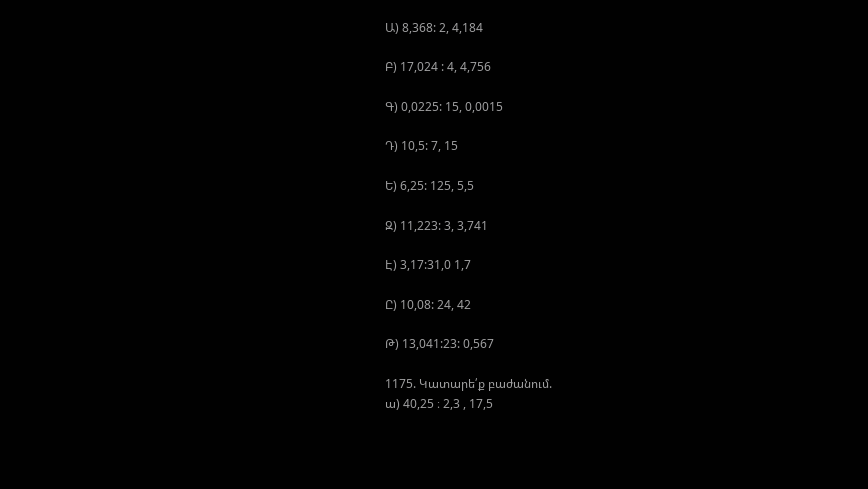Ա) 8,368: 2, 4,184

Բ) 17,024 : 4, 4,756

Գ) 0,0225: 15, 0,0015

Դ) 10,5: 7, 15

Ե) 6,25: 125, 5,5

Զ) 11,223: 3, 3,741

Է) 3,17:31,0 1,7

Ը) 10,08: 24, 42

Թ) 13,041:23: 0,567

1175. Կատարե՛ք բաժանում.
ա) 40,25 ։ 2,3 , 17,5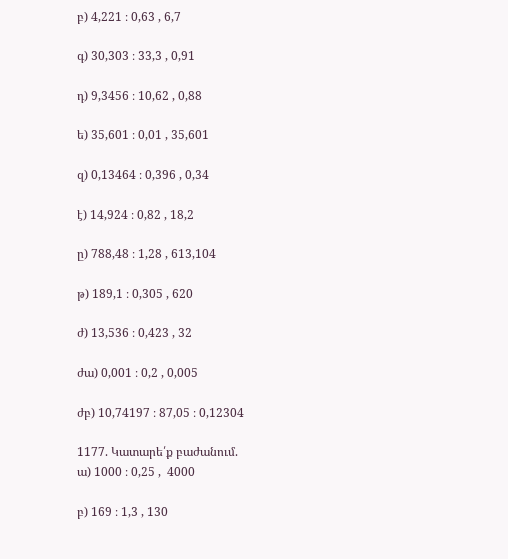բ) 4,221 ։ 0,63 , 6,7

գ) 30,303 ։ 33,3 , 0,91

դ) 9,3456 ։ 10,62 , 0,88

ե) 35,601 ։ 0,01 , 35,601

զ) 0,13464 ։ 0,396 , 0,34

է) 14,924 ։ 0,82 , 18,2

ը) 788,48 ։ 1,28 , 613,104

թ) 189,1 ։ 0,305 , 620

ժ) 13,536 ։ 0,423 , 32

ժա) 0,001 ։ 0,2 , 0,005

ժբ) 10,74197 ։ 87,05 ։ 0,12304

1177. Կատարե՛ք բաժանում.
ա) 1000 ։ 0,25 ,  4000

բ) 169 ։ 1,3 , 130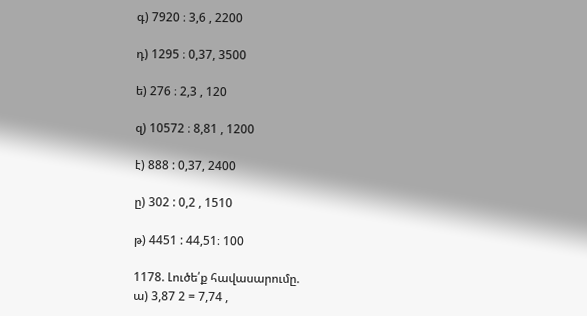գ) 7920 ։ 3,6 , 2200

դ) 1295 ։ 0,37, 3500

ե) 276 ։ 2,3 , 120

զ) 10572 ։ 8,81 , 1200

է) 888 : 0,37, 2400

ը) 302 : 0,2 , 1510

թ) 4451 : 44,51։ 100

1178. Լուծե՛ք հավասարումը.
ա) 3,87 2 = 7,74 ,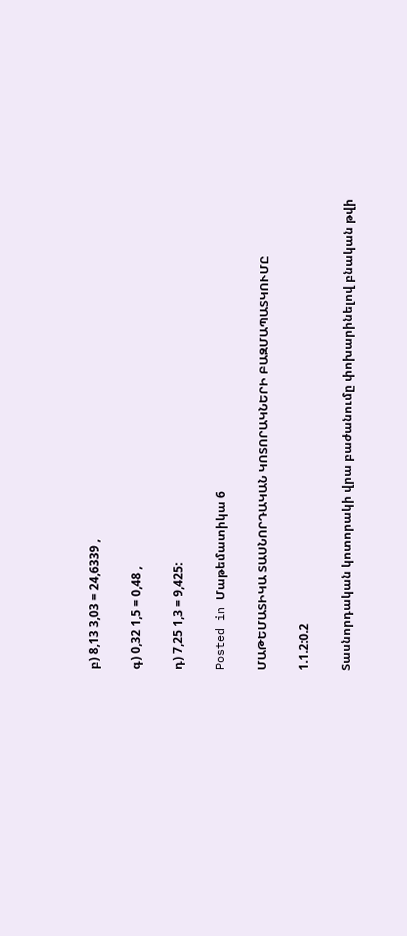բ) 8,13 3,03 = 24,6339 ,

գ) 0,32 1,5 = 0,48 ,

դ) 7,25 1,3 = 9,425:

Posted in Մաթեմատիկա 6

ՄԱԹԵՄԱՏԻԿԱ ՏԱՍՆՈՐԴԱԿԱՆ ԿՈՏՈՐԱԿՆԵՐԻ ԲԱԶՄԱՊԱՏԿՈՒՄԸ

1.1.2:0.2

Տասնորդական կոտորակի վրա բաժանումը փոխարինելով բնական թվի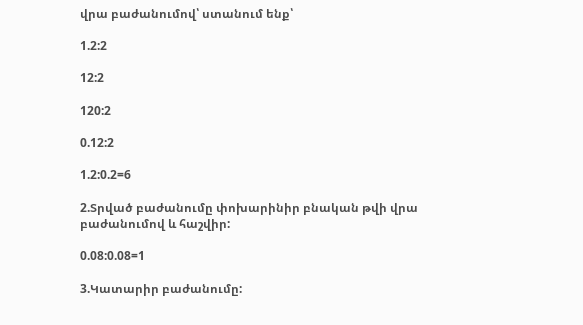վրա բաժանումով՝ ստանում ենք՝

1.2:2

12:2

120:2

0.12:2

1.2:0.2=6

2.Տրված բաժանումը փոխարինիր բնական թվի վրա բաժանումով և հաշվիր:

0.08:0.08=1

3.Կատարիր բաժանումը: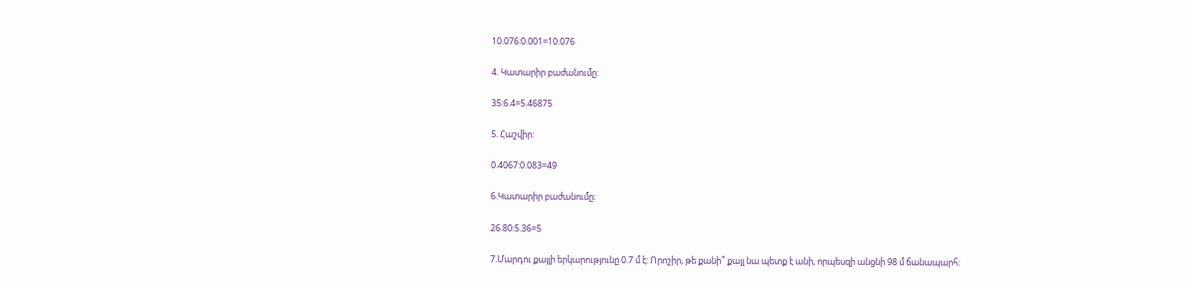10.076:0.001=10.076

4. Կատարիր բաժանումը:

35:6.4=5.46875

5. Հաշվիր:

0.4067:0.083=49

6.Կատարիր բաժանումը:

26.80:5.36=5

7.Մարդու քայլի երկարությունը 0.7 մ է: Որոշիր, թե քանի՞ քայլ նա պետք է անի, որպեսզի անցնի 98 մ ճանապարհ: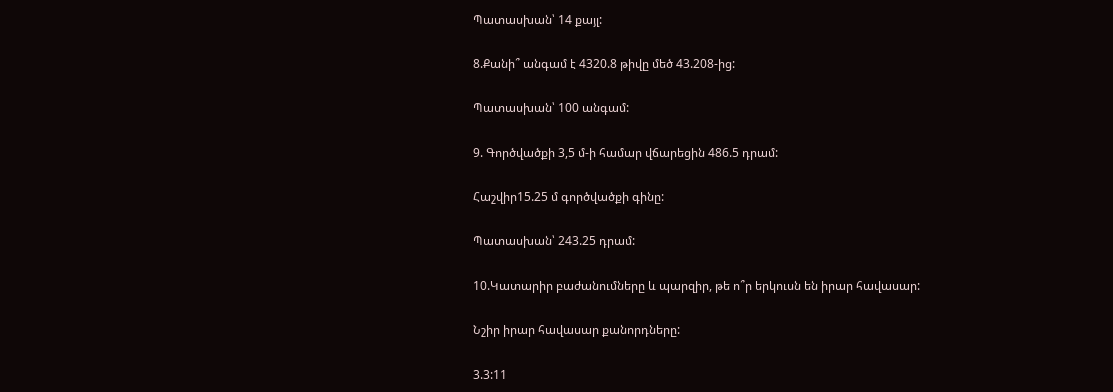Պատասխան՝ 14 քայլ:

8.Քանի՞ անգամ է 4320.8 թիվը մեծ 43.208-ից:

Պատասխան՝ 100 անգամ:

9. Գործվածքի 3,5 մ-ի համար վճարեցին 486.5 դրամ:

Հաշվիր15.25 մ գործվածքի գինը:

Պատասխան՝ 243.25 դրամ:

10.Կատարիր բաժանումները և պարզիր, թե ո՞ր երկուսն են իրար հավասար:

Նշիր իրար հավասար քանորդները:

3.3:11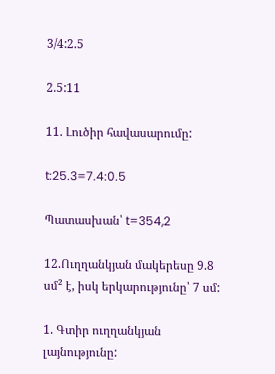3/4:2.5

2.5:11

11. Լուծիր հավասարումը:

t:25.3=7.4:0.5

Պատասխան՝ t=354,2

12.Ուղղանկյան մակերեսը 9.8 սմ² է, իսկ երկարությունը՝ 7 սմ:

1. Գտիր ուղղանկյան լայնությունը: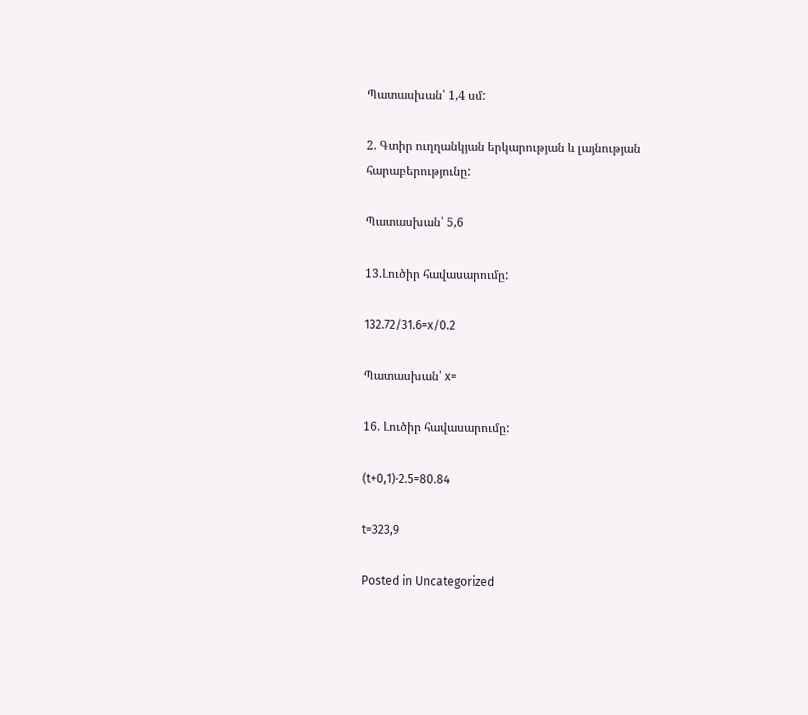Պատասխան՝ 1,4 սմ:

2. Գտիր ուղղանկյան երկարության և լայնության հարաբերությունը:

Պատասխան՝ 5,6

13.Լուծիր հավասարումը:

132.72/31.6=x/0.2

Պատասխան՝ x=

16. Լուծիր հավասարումը:

(t+0,1)⋅2.5=80.84

t=323,9

Posted in Uncategorized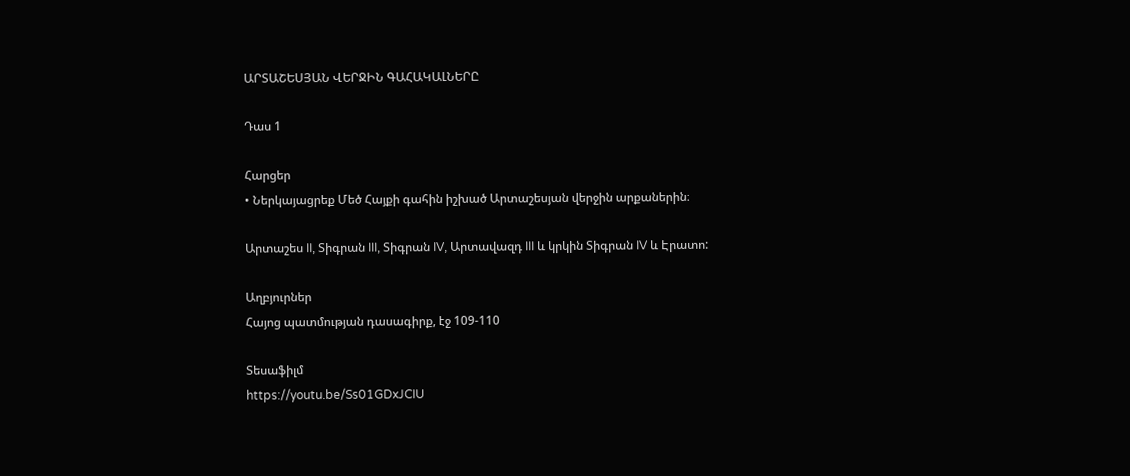ԱՐՏԱՇԵՍՅԱՆ ՎԵՐՋԻՆ ԳԱՀԱԿԱԼՆԵՐԸ

Դաս 1

Հարցեր
• Ներկայացրեք Մեծ Հայքի գահին իշխած Արտաշեսյան վերջին արքաներին։

Արտաշես II, Տիգրան III, Տիգրան IV, Արտավազդ III և կրկին Տիգրան IV և Էրատո:

Աղբյուրներ
Հայոց պատմության դասագիրք, էջ 109-110

Տեսաֆիլմ
https://youtu.be/Ss01GDxJCIU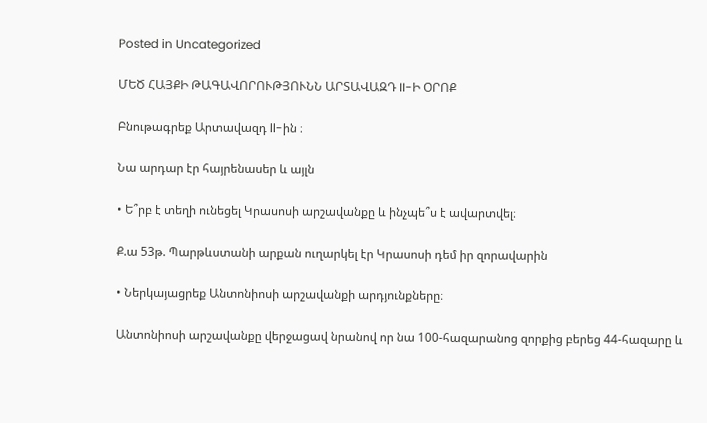Posted in Uncategorized

ՄԵԾ ՀԱՅՔԻ ԹԱԳԱՎՈՐՈՒԹՅՈՒՆՆ ԱՐՏԱՎԱԶԴ II-Ի ՕՐՈՔ

Բնութագրեք Արտավազդ ll-ին ։

Նա արդար էր հայրենասեր և այլն

• Ե՞րբ է տեղի ունեցել Կրասոսի արշավանքը և ինչպե՞ս է ավարտվել։

Ք.ա 53թ. Պարթևստանի արքան ուղարկել էր Կրասոսի դեմ իր զորավարին

• Ներկայացրեք Անտոնիոսի արշավանքի արդյունքները։

Անտոնիոսի արշավանքը վերջացավ նրանով որ նա 100-հազարանոց զորքից բերեց 44-հազարը և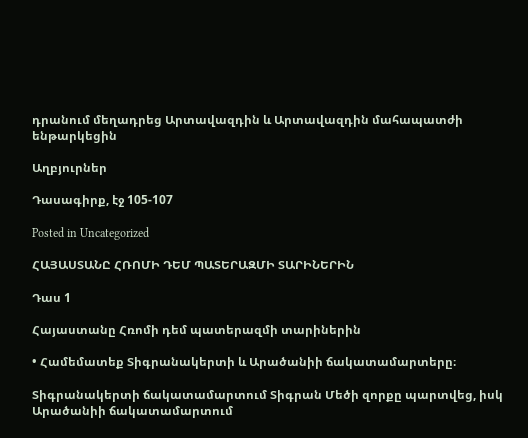դրանում մեղադրեց Արտավազդին և Արտավազդին մահապատժի ենթարկեցին

Աղբյուրներ

Դասագիրք, էջ 105-107

Posted in Uncategorized

ՀԱՅԱՍՏԱՆԸ ՀՌՈՄԻ ԴԵՄ ՊԱՏԵՐԱԶՄԻ ՏԱՐԻՆԵՐԻՆ

Դաս 1

Հայաստանը Հռոմի դեմ պատերազմի տարիներին

• Համեմատեք Տիգրանակերտի և Արածանիի ճակատամարտերը։

Տիգրանակերտի ճակատամարտում Տիգրան Մեծի զորքը պարտվեց, իսկ Արածանիի ճակատամարտում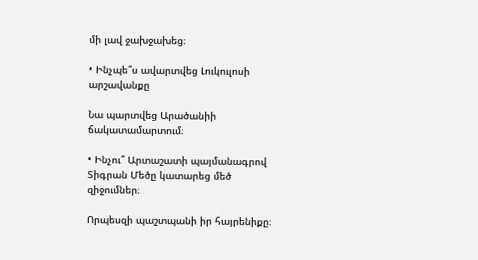մի լավ ջախջախեց։

• Ինչպե՞ս ավարտվեց Լուկուլոսի արշավանքը

Նա պարտվեց Արածանիի ճակատամարտում։

• Ինչու՞ Արտաշատի պայմանագրով Տիգրան Մեծը կատարեց մեծ զիջումներ։

Որպեսզի պաշտպանի իր հայրենիքը։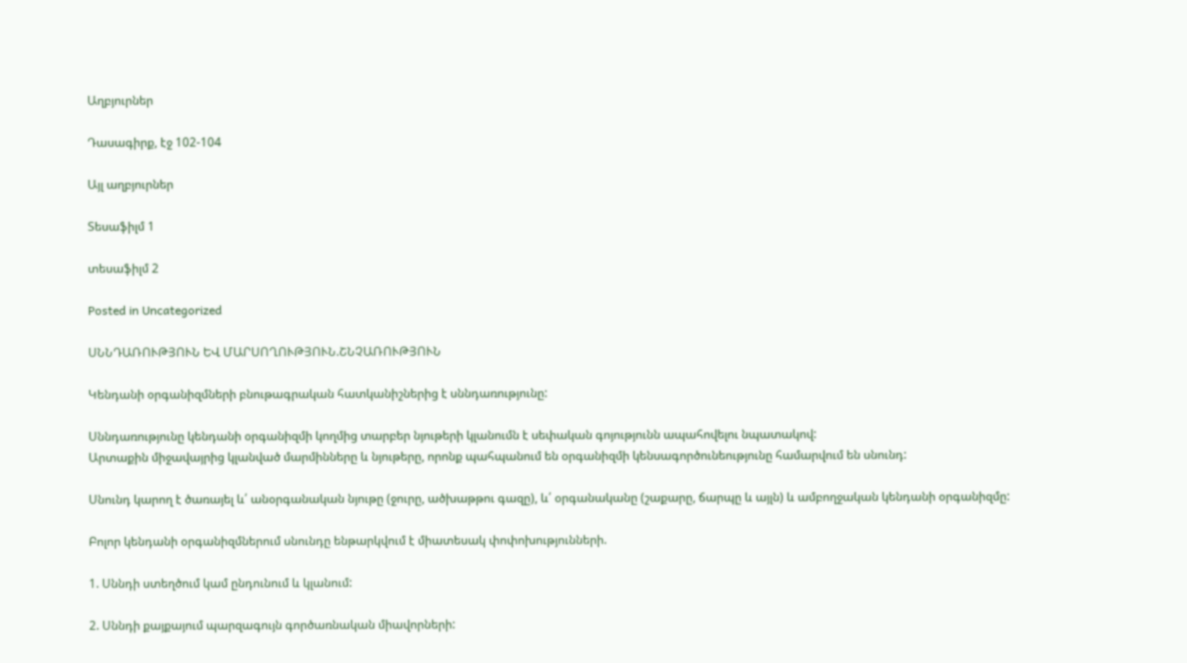Աղբյուրներ

Դասագիրք, էջ 102-104

Այլ աղբյուրներ

Տեսաֆիլմ 1

տեսաֆիլմ 2

Posted in Uncategorized

ՍՆՆԴԱՌՈՒԹՅՈՒՆ ԵՎ ՄԱՐՍՈՂՈՒԹՅՈՒՆ.ՇՆՉԱՌՈՒԹՅՈՒՆ

Կենդանի օրգանիզմների բնութագրական հատկանիշներից է սննդառությունը:

Սննդառությունը կենդանի օրգանիզմի կողմից տարբեր նյութերի կլանումն է սեփական գոյությունն ապահովելու նպատակով:
Արտաքին միջավայրից կլանված մարմինները և նյութերը, որոնք պահպանում են օրգանիզմի կենսագործունեությունը համարվում են սնունդ:

Սնունդ կարող է ծառայել և՛ անօրգանական նյութը (ջուրը, ածխաթթու գազը), և՛ օրգանականը (շաքարը, ճարպը և այլն) և ամբողջական կենդանի օրգանիզմը:

Բոլոր կենդանի օրգանիզմներում սնունդը ենթարկվում է միատեսակ փոփոխությունների.

1. Սննդի ստեղծում կամ ընդունում և կլանում:

2. Սննդի քայքայում պարզագույն գործառնական միավորների: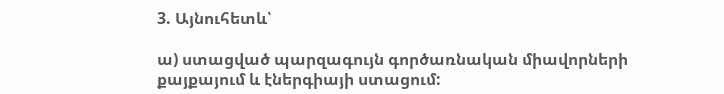3. Այնուհետև՝

ա) ստացված պարզագույն գործառնական միավորների քայքայում և էներգիայի ստացում: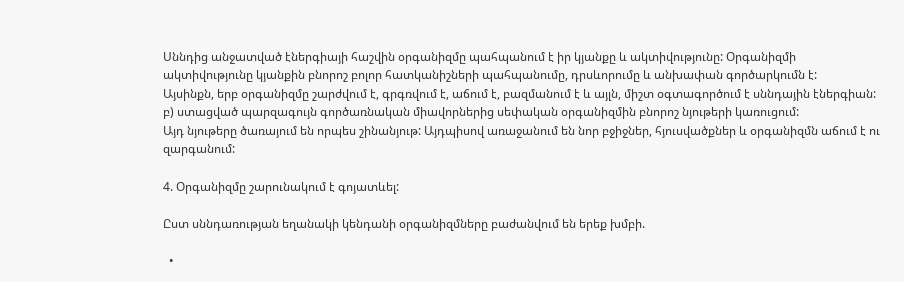Սննդից անջատված էներգիայի հաշվին օրգանիզմը պահպանում է իր կյանքը և ակտիվությունը: Օրգանիզմի ակտիվությունը կյանքին բնորոշ բոլոր հատկանիշների պահպանումը, դրսևորումը և անխափան գործարկումն է:
Այսինքն, երբ օրգանիզմը շարժվում է, գրգռվում է, աճում է, բազմանում է և այլն, միշտ օգտագործում է սննդային էներգիան:
բ) ստացված պարզագույն գործառնական միավորներից սեփական օրգանիզմին բնորոշ նյութերի կառուցում:
Այդ նյութերը ծառայում են որպես շինանյութ: Այդպիսով առաջանում են նոր բջիջներ, հյուսվածքներ և օրգանիզմն աճում է ու զարգանում:

4. Օրգանիզմը շարունակում է գոյատևել:

Ըստ սննդառության եղանակի կենդանի օրգանիզմները բաժանվում են երեք խմբի.

  •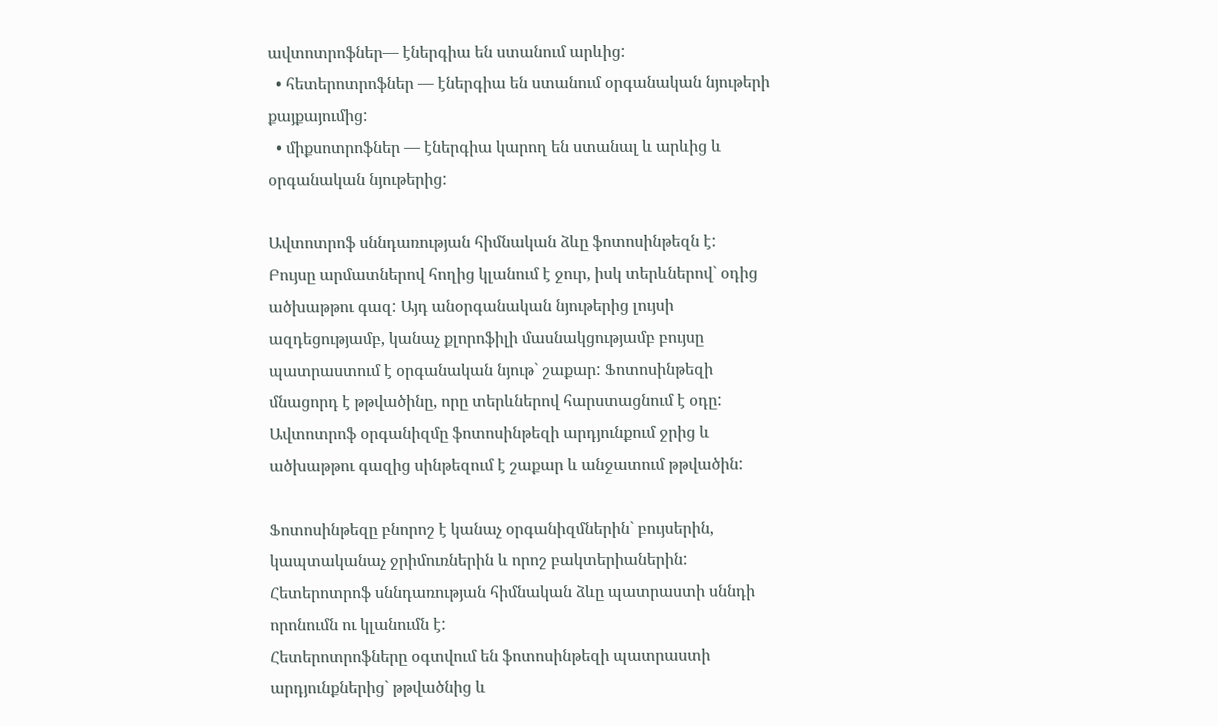ավտոտրոֆներ— էներգիա են ստանում արևից:
  • հետերոտրոֆներ — էներգիա են ստանում օրգանական նյութերի քայքայումից:
  • միքսոտրոֆներ — էներգիա կարող են ստանալ և արևից և օրգանական նյութերից:

Ավտոտրոֆ սննդառության հիմնական ձևը ֆոտոսինթեզն է:
Բույսը արմատներով հողից կլանում է ջուր, իսկ տերևներով` օդից ածխաթթու գազ: Այդ անօրգանական նյութերից լույսի ազդեցությամբ, կանաչ քլորոֆիլի մասնակցությամբ բույսը պատրաստում է օրգանական նյութ` շաքար: Ֆոտոսինթեզի մնացորդ է թթվածինը, որը տերևներով հարստացնում է օդը:
Ավտոտրոֆ օրգանիզմը ֆոտոսինթեզի արդյունքում ջրից և ածխաթթու գազից սինթեզում է շաքար և անջատում թթվածին:

Ֆոտոսինթեզը բնորոշ է կանաչ օրգանիզմներին` բույսերին, կապտականաչ ջրիմուռներին և որոշ բակտերիաներին:
Հետերոտրոֆ սննդառության հիմնական ձևը պատրաստի սննդի որոնումն ու կլանումն է:
Հետերոտրոֆները օգտվում են ֆոտոսինթեզի պատրաստի արդյունքներից` թթվածնից և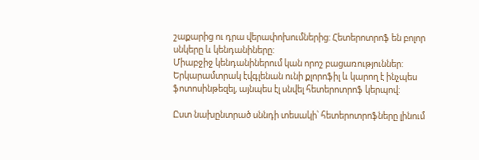շաքարից ու դրա վերափոխումներից: Հետերոտրոֆ են բոլոր սնկերը և կենդանիները:
Միաբջիջ կենդանիներում կան որոշ բացառություններ: Երկարամտրակ էվգլենան ունի քլորոֆիլ և կարող է ինչպես ֆոտոսինթեզել, այնպես էլ սնվել հետերոտրոֆ կերպով:

Ըստ նախընտրած սննդի տեսակի՝ հետերոտրոֆները լինում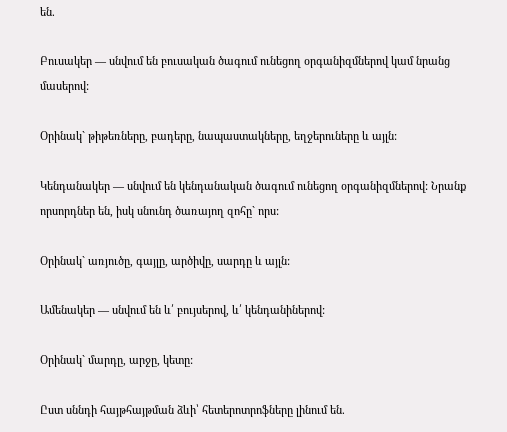են.

Բուսակեր — սնվում են բուսական ծագում ունեցող օրգանիզմներով կամ նրանց մասերով:

Օրինակ` թիթեռները, բադերը, նապաստակները, եղջերուները և այլն:

Կենդանակեր — սնվում են կենդանական ծագում ունեցող օրգանիզմներով: Նրանք որսորդներ են, իսկ սնունդ ծառայող զոհը` որս:

Օրինակ` առյուծը, գայլը, արծիվը, սարդը և այլն:

Ամենակեր — սնվում են և՛ բույսերով, և՛ կենդանիներով:

Օրինակ` մարդը, արջը, կետը:

Ըստ սննդի հայթհայթման ձևի՝ հետերոտրոֆները լինում են.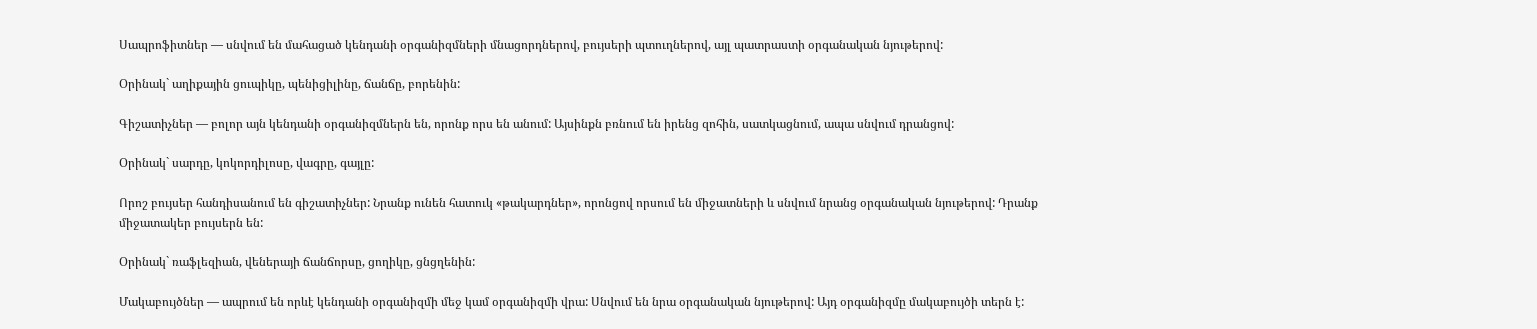Սապրոֆիտներ — սնվում են մահացած կենդանի օրգանիզմների մնացորդներով, բույսերի պտուղներով, այլ պատրաստի օրգանական նյութերով:

Օրինակ` աղիքային ցուպիկը, պենիցիլինը, ճանճը, բորենին:

Գիշատիչներ — բոլոր այն կենդանի օրգանիզմներն են, որոնք որս են անում: Այսինքն բռնում են իրենց զոհին, սատկացնում, ապա սնվում դրանցով:

Օրինակ` սարդը, կոկորդիլոսը, վագրը, գայլը:

Որոշ բույսեր հանդիսանում են գիշատիչներ: Նրանք ունեն հատուկ «թակարդներ», որոնցով որսում են միջատների և սնվում նրանց օրգանական նյութերով: Դրանք միջատակեր բույսերն են:

Օրինակ` ռաֆլեզիան, վեներայի ճանճորսը, ցողիկը, ցնցղենին:

Մակաբույծներ — ապրում են որևէ կենդանի օրգանիզմի մեջ կամ օրգանիզմի վրա: Սնվում են նրա օրգանական նյութերով: Այդ օրգանիզմը մակաբույծի տերն է: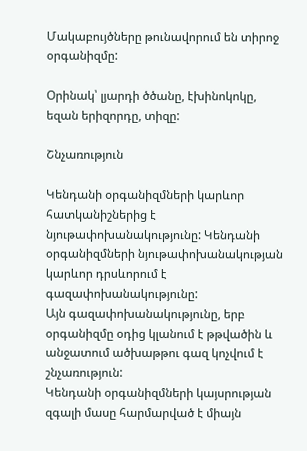Մակաբույծները թունավորում են տիրոջ օրգանիզմը:

Օրինակ՝ լյարդի ծծանը, էխինոկոկը, եզան երիզորդը, տիզը:

Շնչառություն

Կենդանի օրգանիզմների կարևոր հատկանիշներից է նյութափոխանակությունը: Կենդանի օրգանիզմների նյութափոխանակության կարևոր դրսևորում է գազափոխանակությունը:
Այն գազափոխանակությունը, երբ օրգանիզմը օդից կլանում է թթվածին և անջատում ածխաթթու գազ կոչվում է շնչառություն:
Կենդանի օրգանիզմների կայսրության զգալի մասը հարմարված է միայն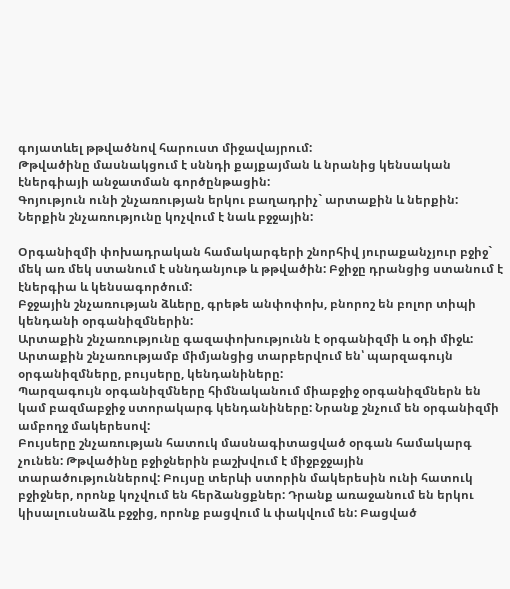գոյատևել թթվածնով հարուստ միջավայրում:
Թթվածինը մասնակցում է սննդի քայքայման և նրանից կենսական էներգիայի անջատման գործընթացին:
Գոյություն ունի շնչառության երկու բաղադրիչ` արտաքին և ներքին:
Ներքին շնչառությունը կոչվում է նաև բջջային:

Օրգանիզմի փոխադրական համակարգերի շնորհիվ յուրաքանչյուր բջիջ` մեկ առ մեկ ստանում է սննդանյութ և թթվածին: Բջիջը դրանցից ստանում է էներգիա և կենսագործում:
Բջջային շնչառության ձևերը, գրեթե անփոփոխ, բնորոշ են բոլոր տիպի կենդանի օրգանիզմներին:
Արտաքին շնչառությունը գազափոխությունն է օրգանիզմի և օդի միջև:
Արտաքին շնչառությամբ միմյանցից տարբերվում են՝ պարզագույն օրգանիզմները, բույսերը, կենդանիները:
Պարզագույն օրգանիզմները հիմնականում միաբջիջ օրգանիզմներն են կամ բազմաբջիջ ստորակարգ կենդանիները: Նրանք շնչում են օրգանիզմի ամբողջ մակերեսով:
Բույսերը շնչառության հատուկ մասնագիտացված օրգան համակարգ չունեն: Թթվածինը բջիջներին բաշխվում է միջբջջային տարածություններով: Բույսը տերևի ստորին մակերեսին ունի հատուկ բջիջներ, որոնք կոչվում են հերձանցքներ: Դրանք առաջանում են երկու կիսալուսնաձև բջջից, որոնք բացվում և փակվում են: Բացված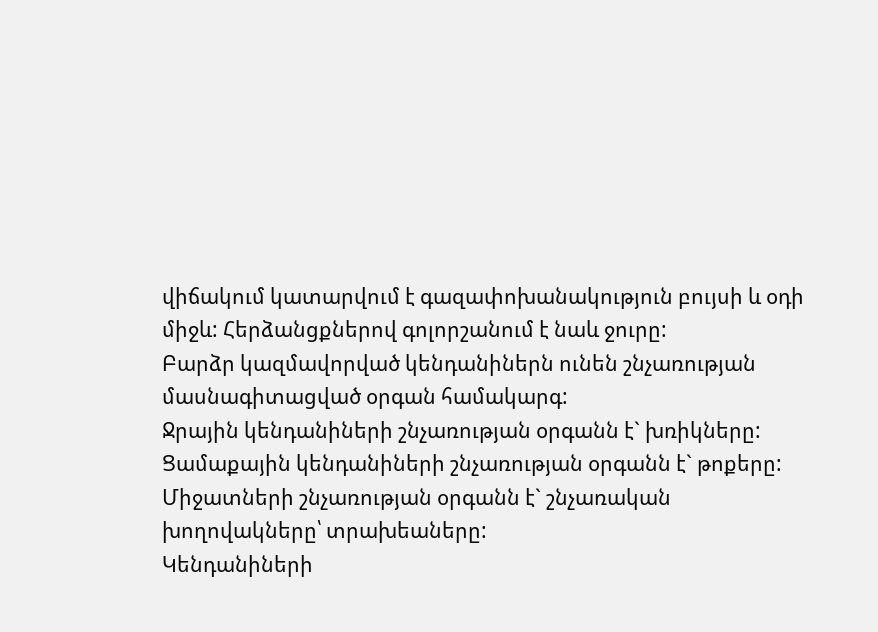վիճակում կատարվում է գազափոխանակություն բույսի և օդի միջև: Հերձանցքներով գոլորշանում է նաև ջուրը:
Բարձր կազմավորված կենդանիներն ունեն շնչառության մասնագիտացված օրգան համակարգ:
Ջրային կենդանիների շնչառության օրգանն է` խռիկները:
Ցամաքային կենդանիների շնչառության օրգանն է` թոքերը:
Միջատների շնչառության օրգանն է` շնչառական խողովակները՝ տրախեաները:
Կենդանիների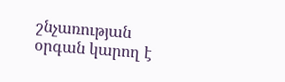շնչառության օրգան կարող է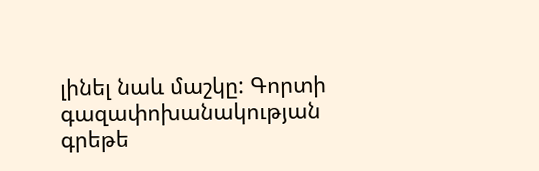լինել նաև մաշկը: Գորտի գազափոխանակության գրեթե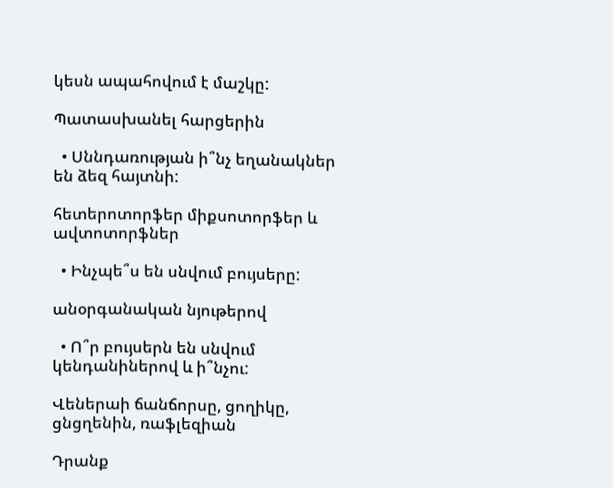կեսն ապահովում է մաշկը:

Պատասխանել հարցերին

  • Սննդառության ի՞նչ եղանակներ են ձեզ հայտնի:

հետերոտորֆեր միքսոտորֆեր և ավտոտորֆներ

  • Ինչպե՞ս են սնվում բույսերը:

անօրգանական նյութերով

  • Ո՞ր բույսերն են սնվում կենդանիներով և ի՞նչու:

Վեներաի ճանճորսը, ցողիկը, ցնցղենին, ռաֆլեզիան

Դրանք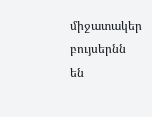միջատակեր բույսերնն են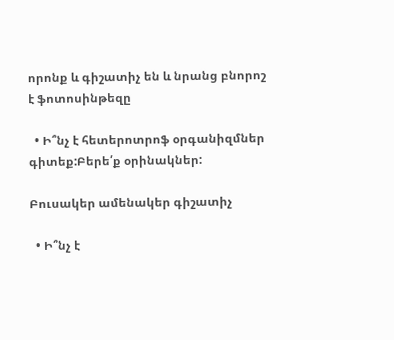որոնք և գիշատիչ են և նրանց բնորոշ է ֆոտոսինթեզը

  • Ի՞նչ է հետերոտրոֆ օրգանիզմներ գիտեք:Բերե՛ք օրինակներ:

Բուսակեր ամենակեր գիշատիչ

  • Ի՞նչ է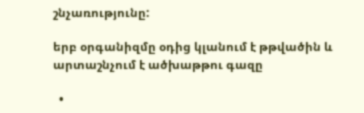շնչառությունը:

երբ օրգանիզմը օդից կլանում է թթվածին և արտաշնչում է ածխաթթու գազը

  •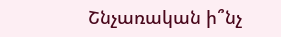Շնչառական ի՞նչ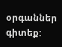օրգաններ գիտեք: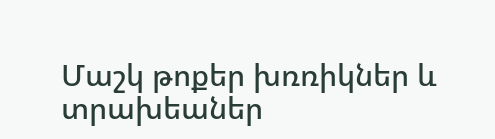Մաշկ թոքեր խռռիկներ և տրախեաներ